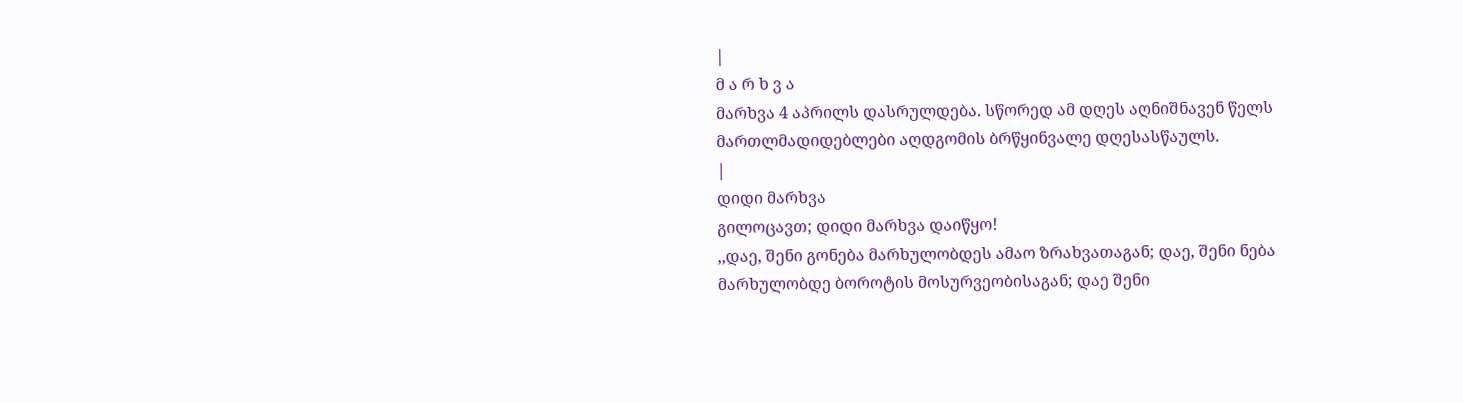|
მ ა რ ხ ვ ა
მარხვა 4 აპრილს დასრულდება. სწორედ ამ დღეს აღნიშნავენ წელს მართლმადიდებლები აღდგომის ბრწყინვალე დღესასწაულს.
|
დიდი მარხვა
გილოცავთ; დიდი მარხვა დაიწყო!
,,დაე, შენი გონება მარხულობდეს ამაო ზრახვათაგან; დაე, შენი ნება მარხულობდე ბოროტის მოსურვეობისაგან; დაე შენი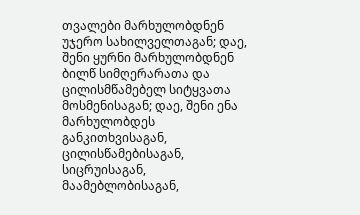თვალები მარხულობდნენ უჯერო სახილველთაგან; დაე, შენი ყურნი მარხულობდნენ ბილწ სიმღერარათა და ცილისმწამებელ სიტყვათა მოსმენისაგან; დაე, შენი ენა მარხულობდეს განკითხვისაგან, ცილისწამებისაგან, სიცრუისაგან, მაამებლობისაგან,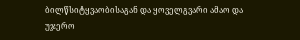ბილწსიტყვაობისაგან და ყოველგვარი ამაო და უჯერო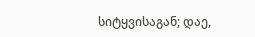სიტყვისაგან; დაე,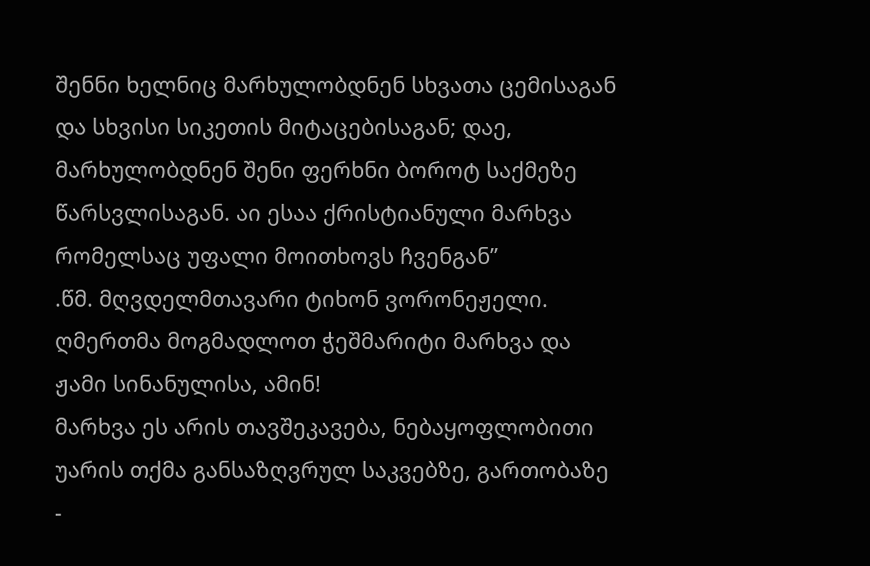შენნი ხელნიც მარხულობდნენ სხვათა ცემისაგან და სხვისი სიკეთის მიტაცებისაგან; დაე, მარხულობდნენ შენი ფერხნი ბოროტ საქმეზე წარსვლისაგან. აი ესაა ქრისტიანული მარხვა რომელსაც უფალი მოითხოვს ჩვენგან”
.წმ. მღვდელმთავარი ტიხონ ვორონეჟელი.
ღმერთმა მოგმადლოთ ჭეშმარიტი მარხვა და ჟამი სინანულისა, ამინ!
მარხვა ეს არის თავშეკავება, ნებაყოფლობითი უარის თქმა განსაზღვრულ საკვებზე, გართობაზე -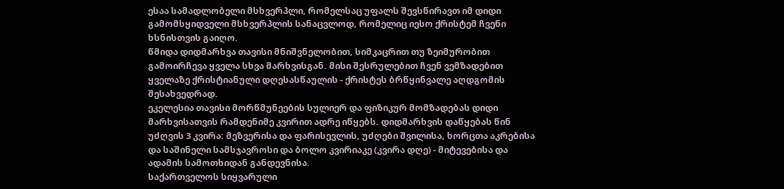ესაა სამადლობელი მსხვერპლი, რომელსაც უფალს შევსწირავთ იმ დიდი გამომსყიდველი მსხვერპლის სანაცვლოდ, რომელიც იესო ქრისტემ ჩვენი ხსნისთვის გაიღო.
წმიდა დიდმარხვა თავისი მნიშვნელობით, სიმკაცრით თუ ზეიმურობით გამოირჩევა ყველა სხვა მარხვისგან. მისი შესრულებით ჩვენ ვემზადებით ყველაზე ქრისტიანული დღესასწაულის - ქრისტეს ბრწყინვალე აღდგომის შესახვედრად.
ეკელესია თავისი მორწმუნეების სულიერ და ფიზიკურ მომზადებას დიდი მარხვისათვის რამდენიმე კვირით ადრე იწყებს. დიდმარხვის დაწყებას წინ უძღვის 3 კვირა: მეზვერისა და ფარისევლის, უძღები შვილისა, ხორცთა აკრებისა და საშინელი სამსჯავროსი და ბოლო კვირიაკე (კვირა დღე) - მიტევებისა და ადამის სამოთხიდან განდევნისა.
საქართველოს სიყვარული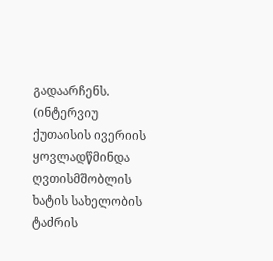გადაარჩენს.
(ინტერვიუ ქუთაისის ივერიის ყოვლადწმინდა ღვთისმშობლის ხატის სახელობის ტაძრის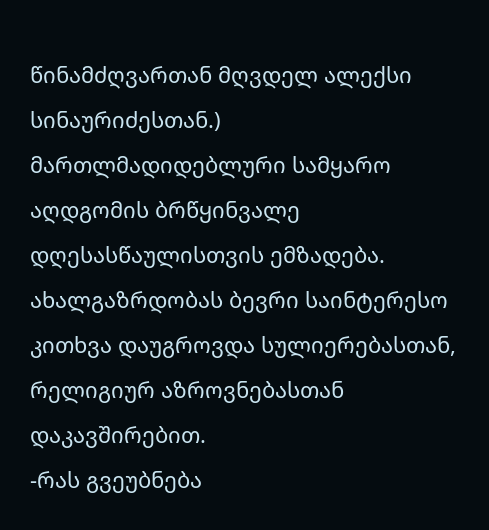წინამძღვართან მღვდელ ალექსი სინაურიძესთან.)
მართლმადიდებლური სამყარო აღდგომის ბრწყინვალე დღესასწაულისთვის ემზადება. ახალგაზრდობას ბევრი საინტერესო კითხვა დაუგროვდა სულიერებასთან, რელიგიურ აზროვნებასთან დაკავშირებით.
-რას გვეუბნება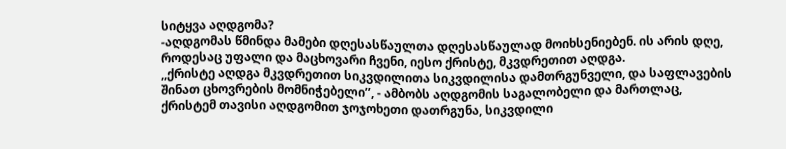სიტყვა აღდგომა?
-აღდგომას წმინდა მამები დღესასწაულთა დღესასწაულად მოიხსენიებენ. ის არის დღე, როდესაც უფალი და მაცხოვარი ჩვენი, იესო ქრისტე, მკვდრეთით აღდგა.
,,ქრისტე აღდგა მკვდრეთით სიკვდილითა სიკვდილისა დამთრგუნველი, და საფლავების შინათ ცხოვრების მომნიჭებელი’’, - ამბობს აღდგომის საგალობელი და მართლაც, ქრისტემ თავისი აღდგომით ჯოჯოხეთი დათრგუნა, სიკვდილი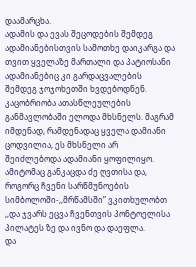დაამარცხა.
ადამის და ევას შეცოდების შემდეგ ადამიანებისთვის სამოთხე დაიკარგა და თვით ყველაზე მართალი და პატიოსანი ადამიანებიც კი გარდაცვალების შემდეგ ჯოჯოხეთში ხვდებოდნენ. კაცობრიობა ათასწლეულების განმავლობაში ელოდა მხსნელს. მაგრამ იმდენად, რამდენადაც ყველა დამიანი ცოდვილია, ეს მხსნელი არ შეიძლებოდა ადამიანი ყოფილიყო. ამიტომაც განკაცდა ძე ღვთისა და, როგორც ჩვენი სარწმუნოების სიმბოლოში-,,მრწამსში” ვკითხულობთ ,,და ჯვარს ეცვა ჩვენთვის პონტოელისა პილატეს ზე და ივნო და დაეფლა.
და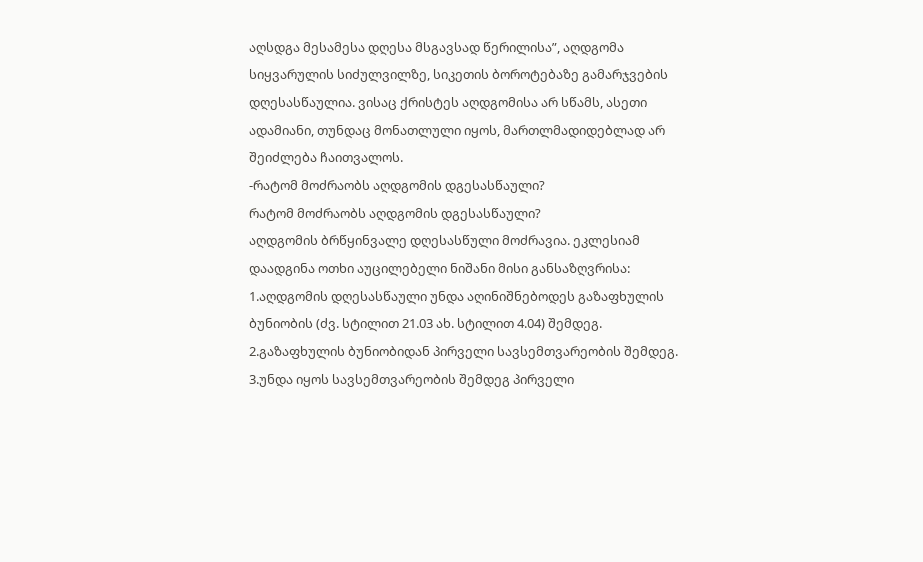აღსდგა მესამესა დღესა მსგავსად წერილისა”, აღდგომა სიყვარულის სიძულვილზე, სიკეთის ბოროტებაზე გამარჯვების დღესასწაულია. ვისაც ქრისტეს აღდგომისა არ სწამს, ასეთი ადამიანი, თუნდაც მონათლული იყოს, მართლმადიდებლად არ შეიძლება ჩაითვალოს.
-რატომ მოძრაობს აღდგომის დგესასწაული?
რატომ მოძრაობს აღდგომის დგესასწაული?
აღდგომის ბრწყინვალე დღესასწული მოძრავია. ეკლესიამ დაადგინა ოთხი აუცილებელი ნიშანი მისი განსაზღვრისა:
1.აღდგომის დღესასწაული უნდა აღინიშნებოდეს გაზაფხულის ბუნიობის (ძვ. სტილით 21.03 ახ. სტილით 4.04) შემდეგ.
2.გაზაფხულის ბუნიობიდან პირველი სავსემთვარეობის შემდეგ.
3.უნდა იყოს სავსემთვარეობის შემდეგ პირველი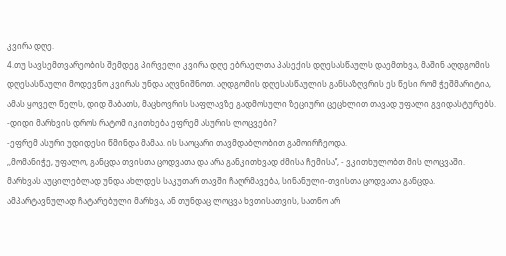კვირა დღე.
4.თუ სავსემთვარეობის შემდეგ პირველი კვირა დღე ებრაელთა პასექის დღესასწაულს დაემთხვა, მაშინ აღდგომის დღესასწაული მოდევნო კვირას უნდა აღვნიშნოთ. აღდგომის დღესასწაულის განსაზღვრის ეს წესი რომ ჭეშმარიტია, ამას ყოველ წელს, დიდ შაბათს, მაცხოვრის საფლავზე გადმოსული ზეციური ცეცხლით თავად უფალი გვიდასტურებს.
-დიდი მარხვის დროს რატომ იკითხება ეფრემ ასურის ლოცვები?
-ეფრემ ასური უდიდესი წმინდა მამაა. ის საოცარი თავმდაბლობით გამოირჩეოდა.
,,მომანიჭე, უფალო, განცდა თვისთა ცოდვათა და არა განკითხვად ძმისა ჩემისა’’, - ვკითხულობთ მის ლოცვაში.
მარხვას აუცილებლად უნდა ახლდეს საკუთარ თავში ჩაღრმავება, სინანული-თვისთა ცოდვათა განცდა. ამპარტავნულად ჩატარებული მარხვა, ან თუნდაც ლოცვა ხვთისათვის, სათნო არ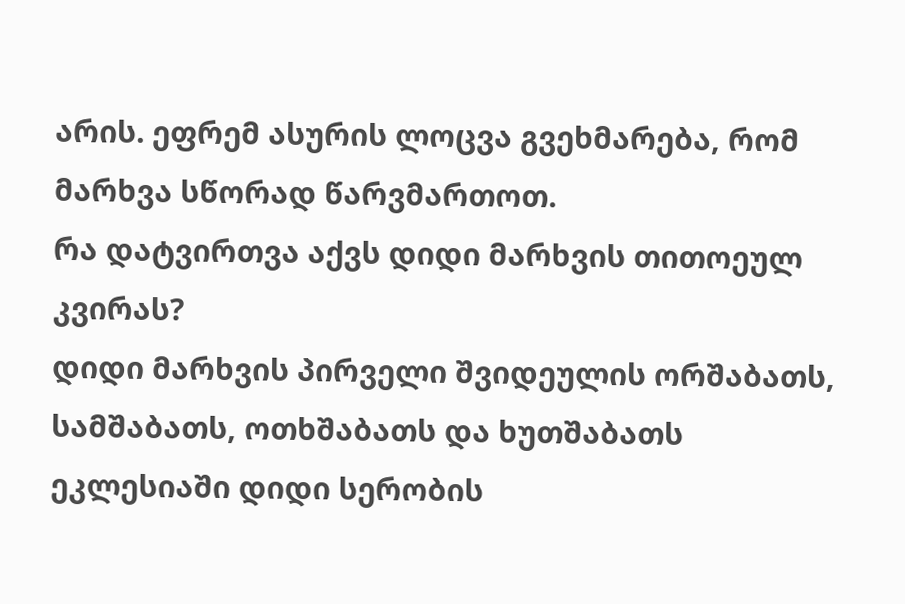არის. ეფრემ ასურის ლოცვა გვეხმარება, რომ მარხვა სწორად წარვმართოთ.
რა დატვირთვა აქვს დიდი მარხვის თითოეულ კვირას?
დიდი მარხვის პირველი შვიდეულის ორშაბათს, სამშაბათს, ოთხშაბათს და ხუთშაბათს ეკლესიაში დიდი სერობის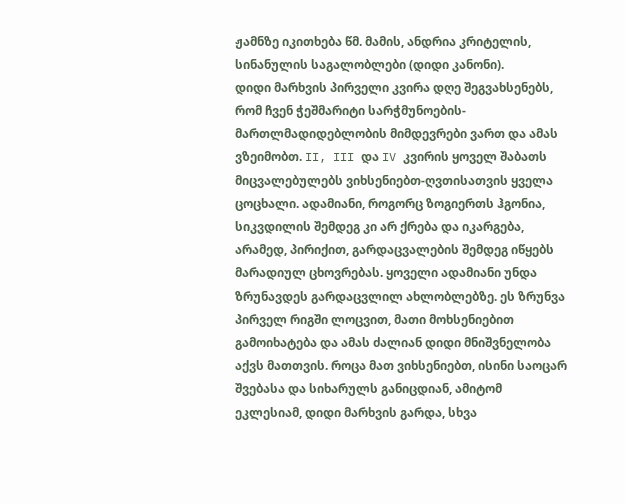ჟამნზე იკითხება წმ. მამის, ანდრია კრიტელის, სინანულის საგალობლები (დიდი კანონი).
დიდი მარხვის პირველი კვირა დღე შეგვახსენებს, რომ ჩვენ ჭეშმარიტი სარჭმუნოების-მართლმადიდებლობის მიმდევრები ვართ და ამას ვზეიმობთ. II, III და IV კვირის ყოველ შაბათს მიცვალებულებს ვიხსენიებთ-ღვთისათვის ყველა ცოცხალი. ადამიანი, როგორც ზოგიერთს ჰგონია, სიკვდილის შემდეგ კი არ ქრება და იკარგება, არამედ, პირიქით, გარდაცვალების შემდეგ იწყებს მარადიულ ცხოვრებას. ყოველი ადამიანი უნდა ზრუნავდეს გარდაცვლილ ახლობლებზე. ეს ზრუნვა პირველ რიგში ლოცვით, მათი მოხსენიებით გამოიხატება და ამას ძალიან დიდი მნიშვნელობა აქვს მათთვის. როცა მათ ვიხსენიებთ, ისინი საოცარ შვებასა და სიხარულს განიცდიან, ამიტომ ეკლესიამ, დიდი მარხვის გარდა, სხვა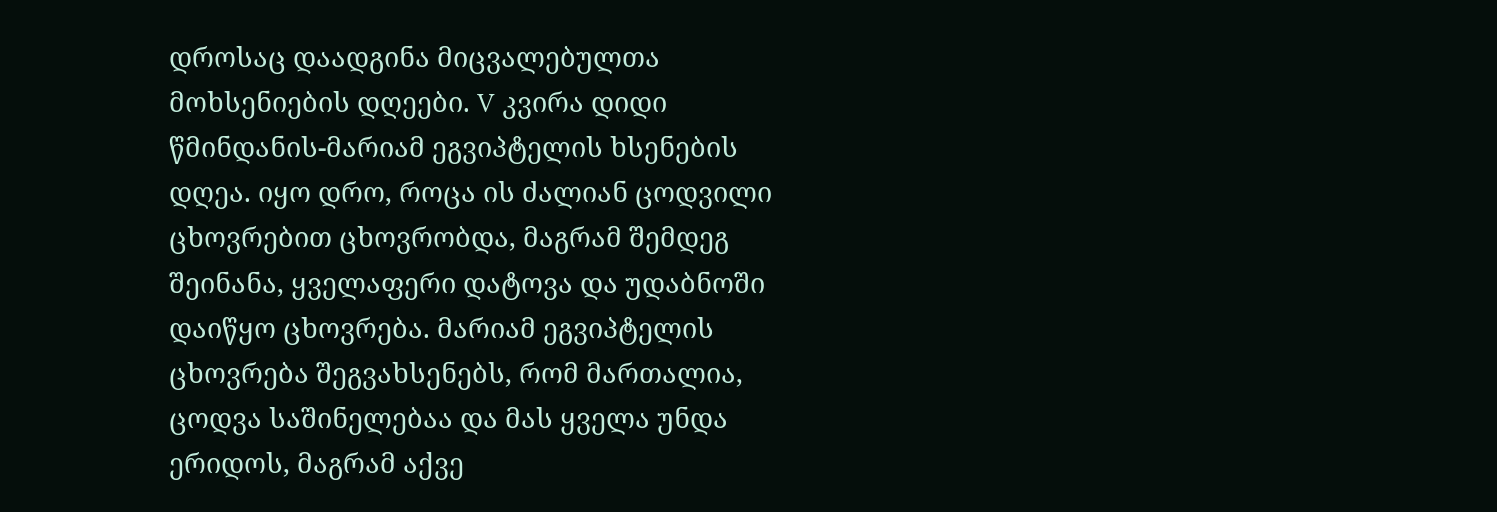დროსაც დაადგინა მიცვალებულთა მოხსენიების დღეები. V კვირა დიდი წმინდანის-მარიამ ეგვიპტელის ხსენების დღეა. იყო დრო, როცა ის ძალიან ცოდვილი ცხოვრებით ცხოვრობდა, მაგრამ შემდეგ შეინანა, ყველაფერი დატოვა და უდაბნოში დაიწყო ცხოვრება. მარიამ ეგვიპტელის ცხოვრება შეგვახსენებს, რომ მართალია, ცოდვა საშინელებაა და მას ყველა უნდა ერიდოს, მაგრამ აქვე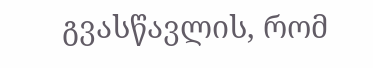გვასწავლის, რომ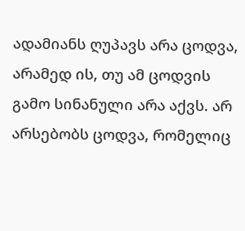ადამიანს ღუპავს არა ცოდვა, არამედ ის, თუ ამ ცოდვის გამო სინანული არა აქვს. არ არსებობს ცოდვა, რომელიც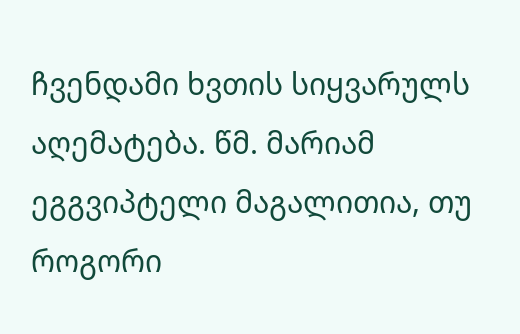ჩვენდამი ხვთის სიყვარულს აღემატება. წმ. მარიამ ეგგვიპტელი მაგალითია, თუ როგორი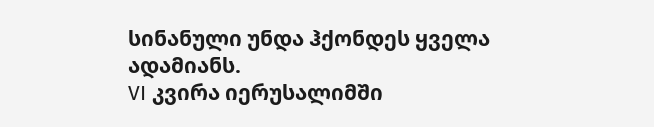სინანული უნდა ჰქონდეს ყველა ადამიანს.
VI კვირა იერუსალიმში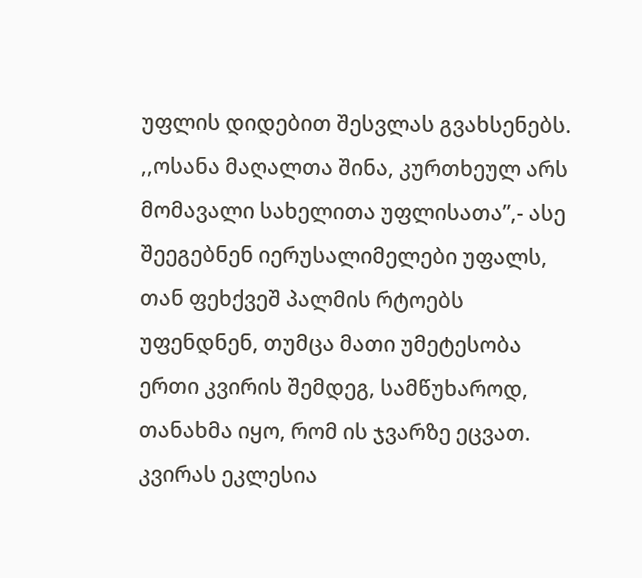უფლის დიდებით შესვლას გვახსენებს.
,,ოსანა მაღალთა შინა, კურთხეულ არს მომავალი სახელითა უფლისათა”,- ასე შეეგებნენ იერუსალიმელები უფალს, თან ფეხქვეშ პალმის რტოებს უფენდნენ, თუმცა მათი უმეტესობა ერთი კვირის შემდეგ, სამწუხაროდ, თანახმა იყო, რომ ის ჯვარზე ეცვათ. კვირას ეკლესია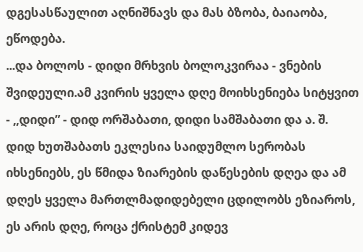დგესასწაულით აღნიშნავს და მას ბზობა, ბაიაობა, ეწოდება.
...და ბოლოს - დიდი მრხვის ბოლოკვირაა - ვნების შვიდეული.ამ კვირის ყველა დღე მოიხსენიება სიტყვით - ,,დიდი” - დიდ ორშაბათი, დიდი სამშაბათი და ა. შ.
დიდ ხუთშაბათს ეკლესია საიდუმლო სერობას იხსენიებს, ეს წმიდა ზიარების დაწესების დღეა და ამ დღეს ყველა მართლმადიდებელი ცდილობს ეზიაროს, ეს არის დღე, როცა ქრისტემ კიდევ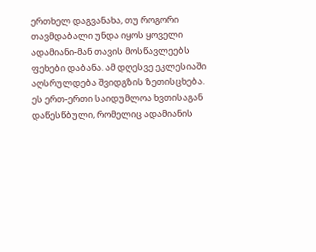ერთხელ დაგვანახა, თუ როგორი თავმდაბალი უნდა იყოს ყოველი ადამიანი-მან თავის მოსწავლეებს ფეხები დაბანა. ამ დღესვე ეკლესიაში აღსრულდება შვიდგზის ზეთისცხება. ეს ერთ-ერთი საიდუმლოა ხვთისაგან დაწესწბული, რომელიც ადამიანის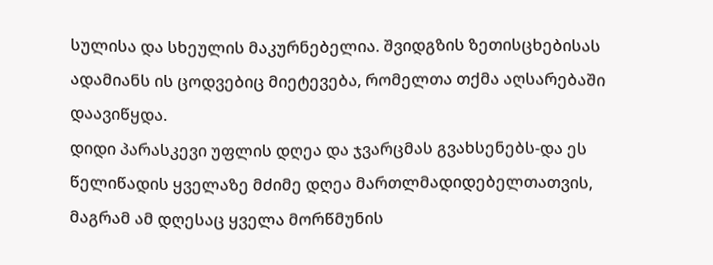სულისა და სხეულის მაკურნებელია. შვიდგზის ზეთისცხებისას ადამიანს ის ცოდვებიც მიეტევება, რომელთა თქმა აღსარებაში დაავიწყდა.
დიდი პარასკევი უფლის დღეა და ჯვარცმას გვახსენებს-და ეს წელიწადის ყველაზე მძიმე დღეა მართლმადიდებელთათვის, მაგრამ ამ დღესაც ყველა მორწმუნის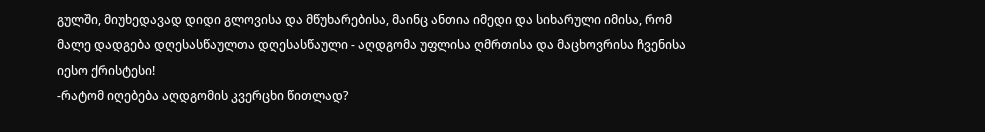გულში, მიუხედავად დიდი გლოვისა და მწუხარებისა, მაინც ანთია იმედი და სიხარული იმისა, რომ მალე დადგება დღესასწაულთა დღესასწაული - აღდგომა უფლისა ღმრთისა და მაცხოვრისა ჩვენისა იესო ქრისტესი!
-რატომ იღებება აღდგომის კვერცხი წითლად?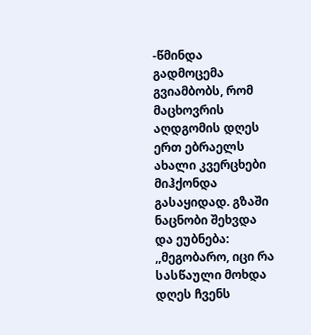-წმინდა გადმოცემა გვიამბობს, რომ მაცხოვრის აღდგომის დღეს ერთ ებრაელს ახალი კვერცხები მიჰქონდა გასაყიდად. გზაში ნაცნობი შეხვდა და ეუბნება: ,,მეგობარო, იცი რა სასწაული მოხდა დღეს ჩვენს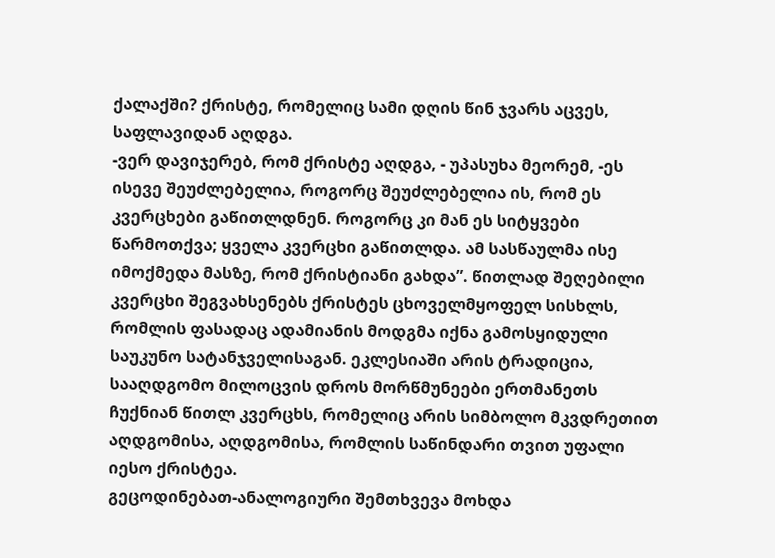ქალაქში? ქრისტე, რომელიც სამი დღის წინ ჯვარს აცვეს, საფლავიდან აღდგა.
-ვერ დავიჯერებ, რომ ქრისტე აღდგა, - უპასუხა მეორემ, -ეს ისევე შეუძლებელია, როგორც შეუძლებელია ის, რომ ეს კვერცხები გაწითლდნენ. როგორც კი მან ეს სიტყვები წარმოთქვა; ყველა კვერცხი გაწითლდა. ამ სასწაულმა ისე იმოქმედა მასზე, რომ ქრისტიანი გახდა”. წითლად შეღებილი კვერცხი შეგვახსენებს ქრისტეს ცხოველმყოფელ სისხლს, რომლის ფასადაც ადამიანის მოდგმა იქნა გამოსყიდული საუკუნო სატანჯველისაგან. ეკლესიაში არის ტრადიცია, სააღდგომო მილოცვის დროს მორწმუნეები ერთმანეთს ჩუქნიან წითლ კვერცხს, რომელიც არის სიმბოლო მკვდრეთით აღდგომისა, აღდგომისა, რომლის საწინდარი თვით უფალი იესო ქრისტეა.
გეცოდინებათ-ანალოგიური შემთხვევა მოხდა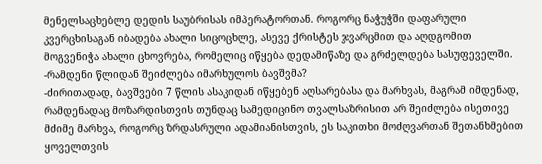მენელსაცხებლე დედის საუბრისას იმპერატორთან. როგორც ნაჭუჭში დაფარული კვერცხისაგან იბადება ახალი სიცოცხლე, ასევე ქრისტეს ჯვარცმით და აღდგომით მოგვენიჭა ახალი ცხოვრება, რომელიც იწყება დედამიწაზე და გრძელდება სასუფეველში.
-რამდენი წლიდან შეიძლება იმარხულოს ბავშვმა?
-ძირითადად, ბავშვები 7 წლის ასაკიდან იწყებენ აღსარებასა და მარხვას, მაგრამ იმდენად, რამდენადაც მოზარდისთვის თუნდაც სამედიცინო თვალსაზრისით არ შეიძლება ისეთივე მძიმე მარხვა, როგორც ზრდასრული ადამიანისთვის, ეს საკითხი მოძღვართან შეთანხმებით ყოველთვის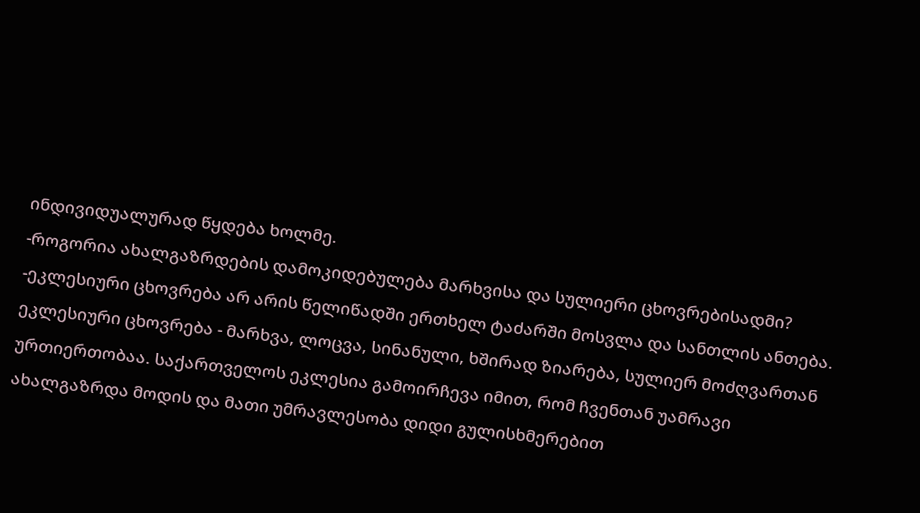ინდივიდუალურად წყდება ხოლმე.
-როგორია ახალგაზრდების დამოკიდებულება მარხვისა და სულიერი ცხოვრებისადმი?
-ეკლესიური ცხოვრება არ არის წელიწადში ერთხელ ტაძარში მოსვლა და სანთლის ანთება. ეკლესიური ცხოვრება - მარხვა, ლოცვა, სინანული, ხშირად ზიარება, სულიერ მოძღვართან ურთიერთობაა. საქართველოს ეკლესია გამოირჩევა იმით, რომ ჩვენთან უამრავი ახალგაზრდა მოდის და მათი უმრავლესობა დიდი გულისხმერებით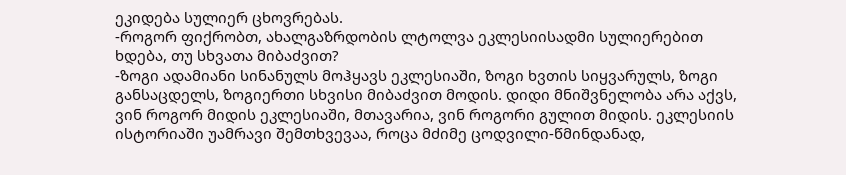ეკიდება სულიერ ცხოვრებას.
-როგორ ფიქრობთ, ახალგაზრდობის ლტოლვა ეკლესიისადმი სულიერებით ხდება, თუ სხვათა მიბაძვით?
-ზოგი ადამიანი სინანულს მოჰყავს ეკლესიაში, ზოგი ხვთის სიყვარულს, ზოგი განსაცდელს, ზოგიერთი სხვისი მიბაძვით მოდის. დიდი მნიშვნელობა არა აქვს, ვინ როგორ მიდის ეკლესიაში, მთავარია, ვინ როგორი გულით მიდის. ეკლესიის ისტორიაში უამრავი შემთხვევაა, როცა მძიმე ცოდვილი-წმინდანად,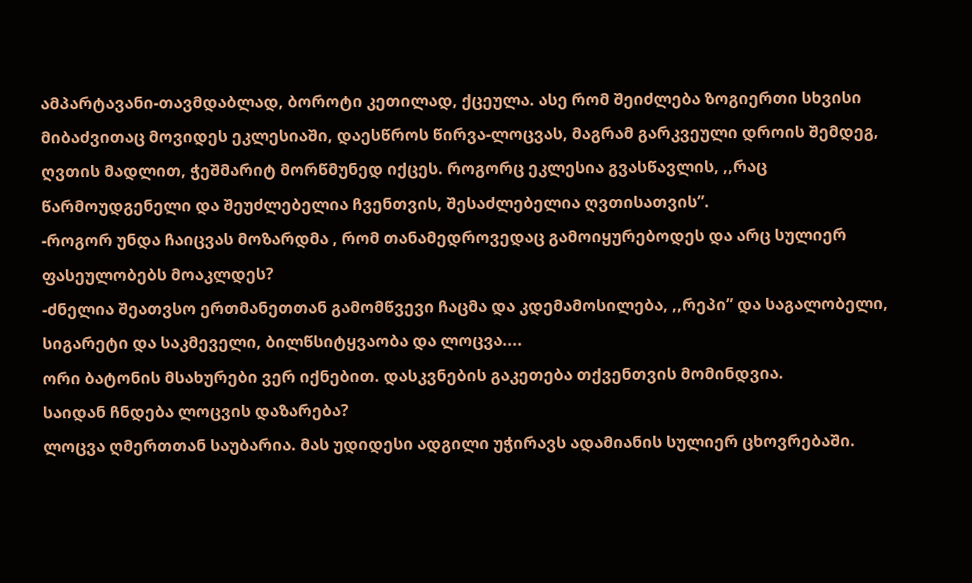ამპარტავანი-თავმდაბლად, ბოროტი კეთილად, ქცეულა. ასე რომ შეიძლება ზოგიერთი სხვისი მიბაძვითაც მოვიდეს ეკლესიაში, დაესწროს წირვა-ლოცვას, მაგრამ გარკვეული დროის შემდეგ, ღვთის მადლით, ჭეშმარიტ მორწმუნედ იქცეს. როგორც ეკლესია გვასწავლის, ,,რაც წარმოუდგენელი და შეუძლებელია ჩვენთვის, შესაძლებელია ღვთისათვის”.
-როგორ უნდა ჩაიცვას მოზარდმა , რომ თანამედროვედაც გამოიყურებოდეს და არც სულიერ ფასეულობებს მოაკლდეს?
-ძნელია შეათვსო ერთმანეთთან გამომწვევი ჩაცმა და კდემამოსილება, ,,რეპი” და საგალობელი, სიგარეტი და საკმეველი, ბილწსიტყვაობა და ლოცვა....
ორი ბატონის მსახურები ვერ იქნებით. დასკვნების გაკეთება თქვენთვის მომინდვია.
საიდან ჩნდება ლოცვის დაზარება?
ლოცვა ღმერთთან საუბარია. მას უდიდესი ადგილი უჭირავს ადამიანის სულიერ ცხოვრებაში.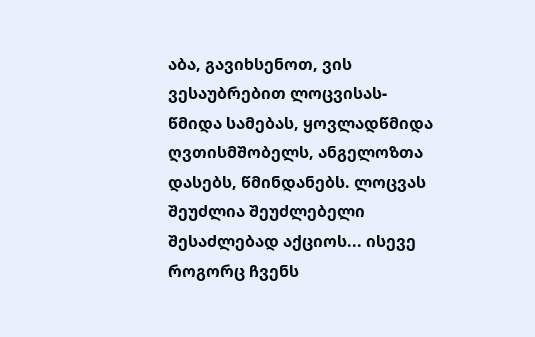აბა, გავიხსენოთ, ვის ვესაუბრებით ლოცვისას-წმიდა სამებას, ყოვლადწმიდა ღვთისმშობელს, ანგელოზთა დასებს, წმინდანებს. ლოცვას შეუძლია შეუძლებელი შესაძლებად აქციოს... ისევე როგორც ჩვენს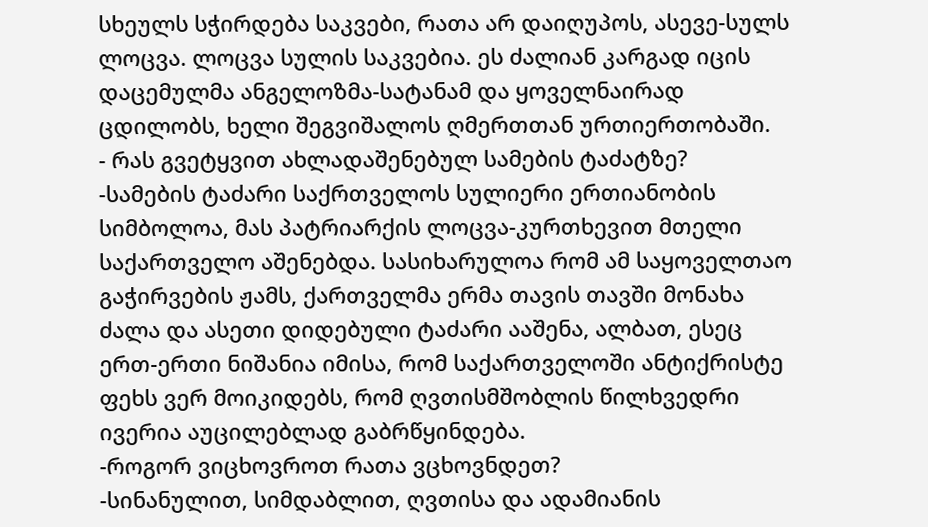სხეულს სჭირდება საკვები, რათა არ დაიღუპოს, ასევე-სულს ლოცვა. ლოცვა სულის საკვებია. ეს ძალიან კარგად იცის დაცემულმა ანგელოზმა-სატანამ და ყოველნაირად ცდილობს, ხელი შეგვიშალოს ღმერთთან ურთიერთობაში.
- რას გვეტყვით ახლადაშენებულ სამების ტაძატზე?
-სამების ტაძარი საქრთველოს სულიერი ერთიანობის სიმბოლოა, მას პატრიარქის ლოცვა-კურთხევით მთელი საქართველო აშენებდა. სასიხარულოა რომ ამ საყოველთაო გაჭირვების ჟამს, ქართველმა ერმა თავის თავში მონახა ძალა და ასეთი დიდებული ტაძარი ააშენა, ალბათ, ესეც ერთ-ერთი ნიშანია იმისა, რომ საქართველოში ანტიქრისტე ფეხს ვერ მოიკიდებს, რომ ღვთისმშობლის წილხვედრი ივერია აუცილებლად გაბრწყინდება.
-როგორ ვიცხოვროთ რათა ვცხოვნდეთ?
-სინანულით, სიმდაბლით, ღვთისა და ადამიანის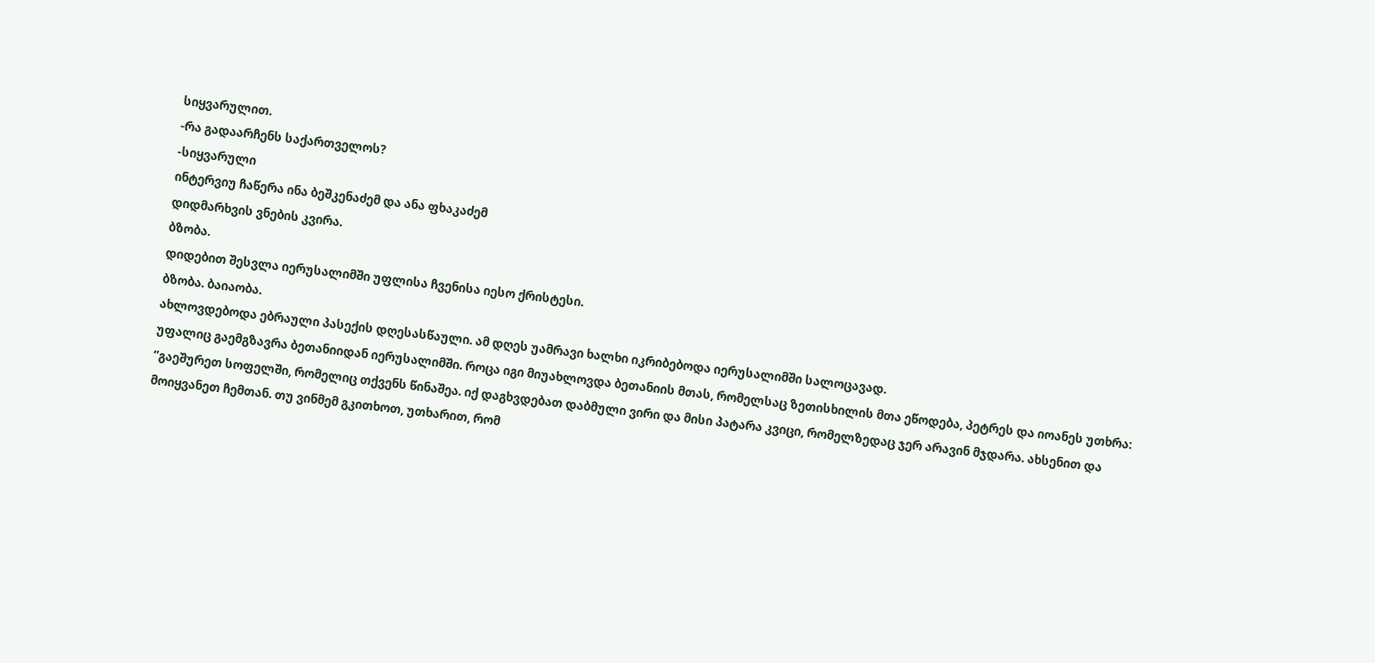სიყვარულით.
-რა გადაარჩენს საქართველოს?
-სიყვარული
ინტერვიუ ჩაწერა ინა ბეშკენაძემ და ანა ფხაკაძემ
დიდმარხვის ვნების კვირა.
ბზობა.
დიდებით შესვლა იერუსალიმში უფლისა ჩვენისა იესო ქრისტესი.
ბზობა. ბაიაობა.
ახლოვდებოდა ებრაული პასექის დღესასწაული. ამ დღეს უამრავი ხალხი იკრიბებოდა იერუსალიმში სალოცავად.
უფალიც გაემგზავრა ბეთანიიდან იერუსალიმში. როცა იგი მიუახლოვდა ბეთანიის მთას, რომელსაც ზეთისხილის მთა ეწოდება, პეტრეს და იოანეს უთხრა: ”გაეშურეთ სოფელში, რომელიც თქვენს წინაშეა. იქ დაგხვდებათ დაბმული ვირი და მისი პატარა კვიცი, რომელზედაც ჯერ არავინ მჯდარა. ახსენით და მოიყვანეთ ჩემთან. თუ ვინმემ გკითხოთ, უთხარით, რომ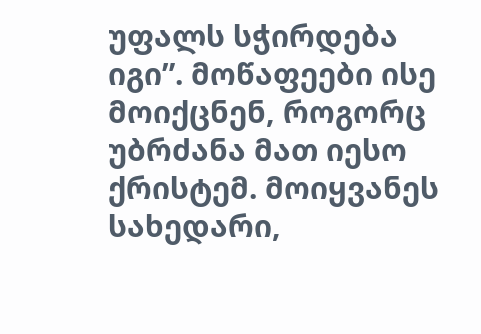უფალს სჭირდება იგი”. მოწაფეები ისე მოიქცნენ, როგორც უბრძანა მათ იესო ქრისტემ. მოიყვანეს სახედარი,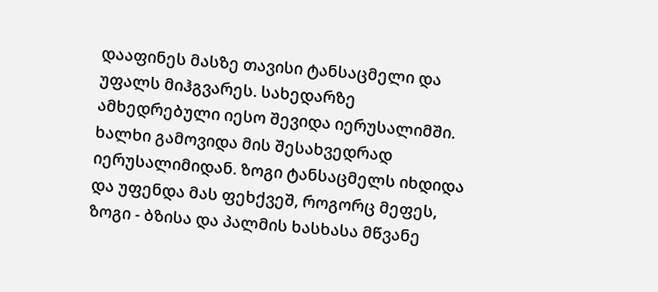დააფინეს მასზე თავისი ტანსაცმელი და უფალს მიჰგვარეს. სახედარზე ამხედრებული იესო შევიდა იერუსალიმში. ხალხი გამოვიდა მის შესახვედრად იერუსალიმიდან. ზოგი ტანსაცმელს იხდიდა და უფენდა მას ფეხქვეშ, როგორც მეფეს, ზოგი - ბზისა და პალმის ხასხასა მწვანე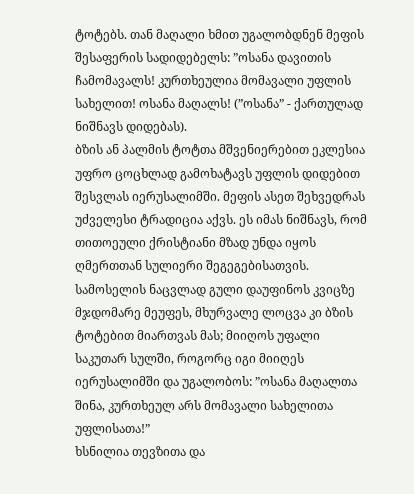ტოტებს. თან მაღალი ხმით უგალობდნენ მეფის შესაფერის სადიდებელს: ”ოსანა დავითის ჩამომავალს! კურთხეულია მომავალი უფლის სახელით! ოსანა მაღალს! (”ოსანა” - ქართულად ნიშნავს დიდებას).
ბზის ან პალმის ტოტთა მშვენიერებით ეკლესია უფრო ცოცხლად გამოხატავს უფლის დიდებით შესვლას იერუსალიმში. მეფის ასეთ შეხვედრას უძველესი ტრადიცია აქვს. ეს იმას ნიშნავს, რომ თითოეული ქრისტიანი მზად უნდა იყოს ღმერთთან სულიერი შეგეგებისათვის. სამოსელის ნაცვლად გული დაუფინოს კვიცზე მჯდომარე მეუფეს, მხურვალე ლოცვა კი ბზის ტოტებით მიართვას მას; მიიღოს უფალი საკუთარ სულში, როგორც იგი მიიღეს იერუსალიმში და უგალობოს: ”ოსანა მაღალთა შინა, კურთხეულ არს მომავალი სახელითა უფლისათა!”
ხსნილია თევზითა და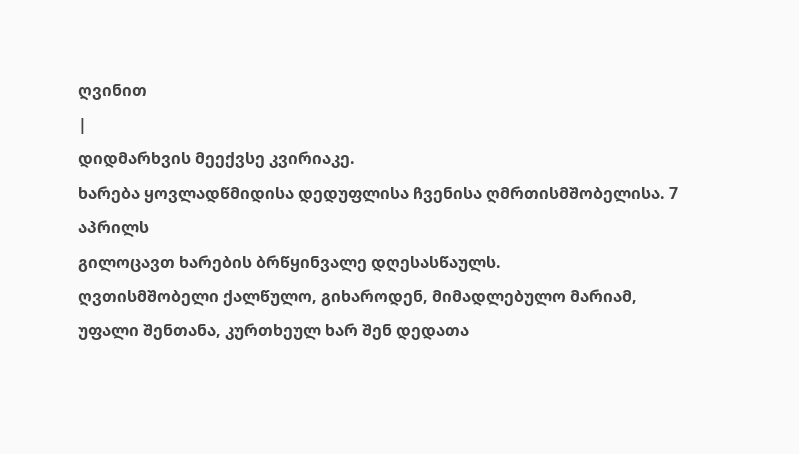ღვინით
|
დიდმარხვის მეექვსე კვირიაკე.
ხარება ყოვლადწმიდისა დედუფლისა ჩვენისა ღმრთისმშობელისა. 7 აპრილს
გილოცავთ ხარების ბრწყინვალე დღესასწაულს.
ღვთისმშობელი ქალწულო, გიხაროდენ, მიმადლებულო მარიამ, უფალი შენთანა, კურთხეულ ხარ შენ დედათა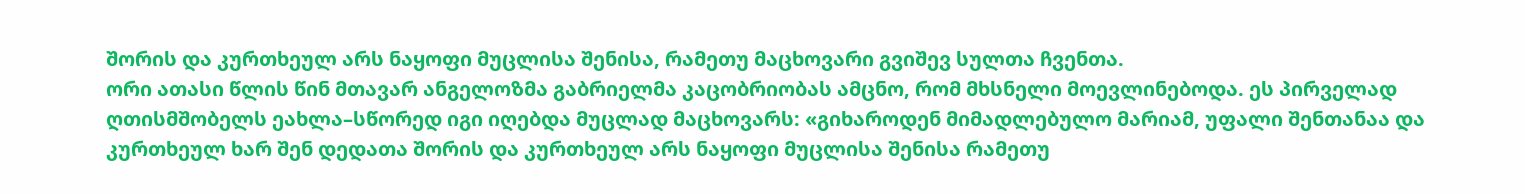შორის და კურთხეულ არს ნაყოფი მუცლისა შენისა, რამეთუ მაცხოვარი გვიშევ სულთა ჩვენთა.
ორი ათასი წლის წინ მთავარ ანგელოზმა გაბრიელმა კაცობრიობას ამცნო, რომ მხსნელი მოევლინებოდა. ეს პირველად ღთისმშობელს ეახლა–სწორედ იგი იღებდა მუცლად მაცხოვარს: «გიხაროდენ მიმადლებულო მარიამ, უფალი შენთანაა და კურთხეულ ხარ შენ დედათა შორის და კურთხეულ არს ნაყოფი მუცლისა შენისა რამეთუ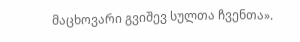მაცხოვარი გვიშევ სულთა ჩვენთა».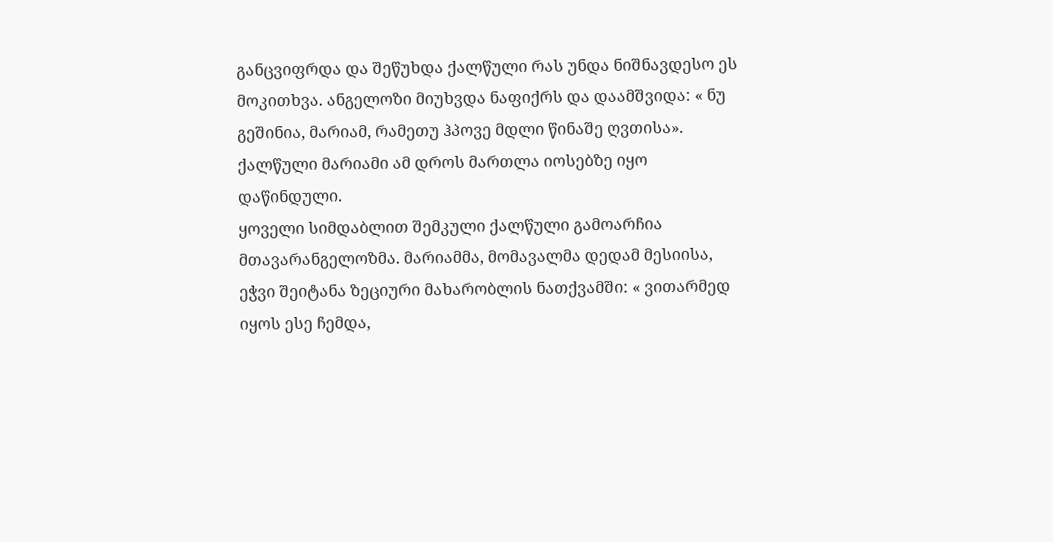განცვიფრდა და შეწუხდა ქალწული რას უნდა ნიშნავდესო ეს მოკითხვა. ანგელოზი მიუხვდა ნაფიქრს და დაამშვიდა: « ნუ გეშინია, მარიამ, რამეთუ ჰპოვე მდლი წინაშე ღვთისა». ქალწული მარიამი ამ დროს მართლა იოსებზე იყო დაწინდული.
ყოველი სიმდაბლით შემკული ქალწული გამოარჩია მთავარანგელოზმა. მარიამმა, მომავალმა დედამ მესიისა, ეჭვი შეიტანა ზეციური მახარობლის ნათქვამში: « ვითარმედ იყოს ესე ჩემდა,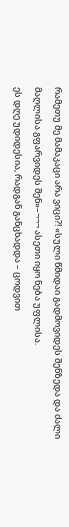რამეთუ მე მამაკაცი არა ვიცი?! «სული წმიდაი გადმოვიდეს შენზედა და ძალი მაღლისა გფარვიდეს შენ»–¬¬¬ ასეთი იყო ნება უფლისა.
ეს დღე უდიდესია, რადგან განცხადდა – ცოდვით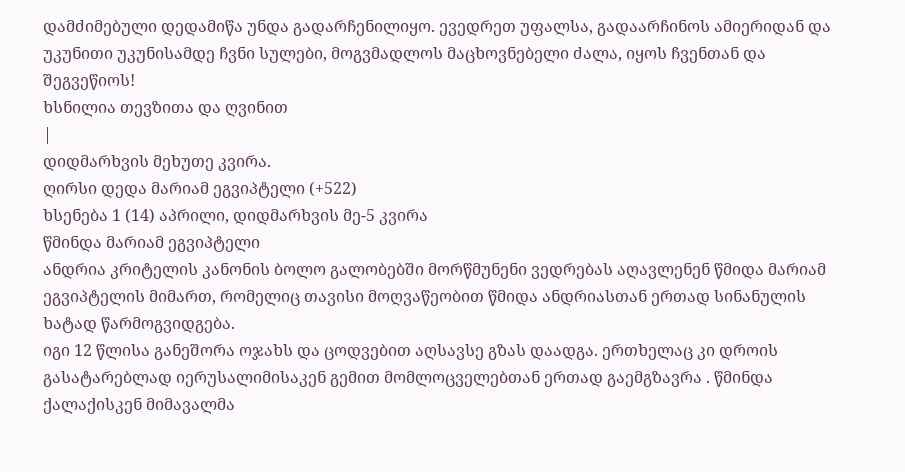დამძიმებული დედამიწა უნდა გადარჩენილიყო. ევედრეთ უფალსა, გადაარჩინოს ამიერიდან და უკუნითი უკუნისამდე ჩვნი სულები, მოგვმადლოს მაცხოვნებელი ძალა, იყოს ჩვენთან და შეგვეწიოს!
ხსნილია თევზითა და ღვინით
|
დიდმარხვის მეხუთე კვირა.
ღირსი დედა მარიამ ეგვიპტელი (+522)
ხსენება 1 (14) აპრილი, დიდმარხვის მე-5 კვირა
წმინდა მარიამ ეგვიპტელი
ანდრია კრიტელის კანონის ბოლო გალობებში მორწმუნენი ვედრებას აღავლენენ წმიდა მარიამ ეგვიპტელის მიმართ, რომელიც თავისი მოღვაწეობით წმიდა ანდრიასთან ერთად სინანულის ხატად წარმოგვიდგება.
იგი 12 წლისა განეშორა ოჯახს და ცოდვებით აღსავსე გზას დაადგა. ერთხელაც კი დროის გასატარებლად იერუსალიმისაკენ გემით მომლოცველებთან ერთად გაემგზავრა . წმინდა ქალაქისკენ მიმავალმა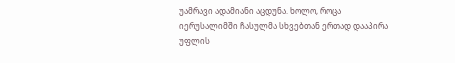უამრავი ადამიანი აცდუნა. ხოლო, როცა იერუსალიმში ჩასულმა სხვებთან ერთად დააპირა უფლის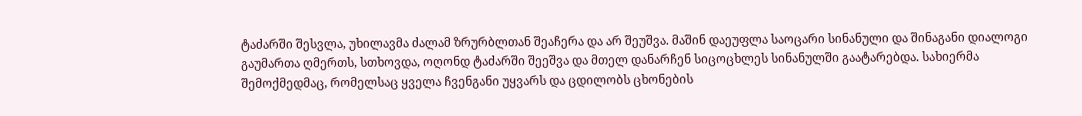ტაძარში შესვლა, უხილავმა ძალამ ზრურბლთან შეაჩერა და არ შეუშვა. მაშინ დაეუფლა საოცარი სინანული და შინაგანი დიალოგი გაუმართა ღმერთს, სთხოვდა, ოღონდ ტაძარში შეეშვა და მთელ დანარჩენ სიცოცხლეს სინანულში გაატარებდა. სახიერმა შემოქმედმაც, რომელსაც ყველა ჩვენგანი უყვარს და ცდილობს ცხონების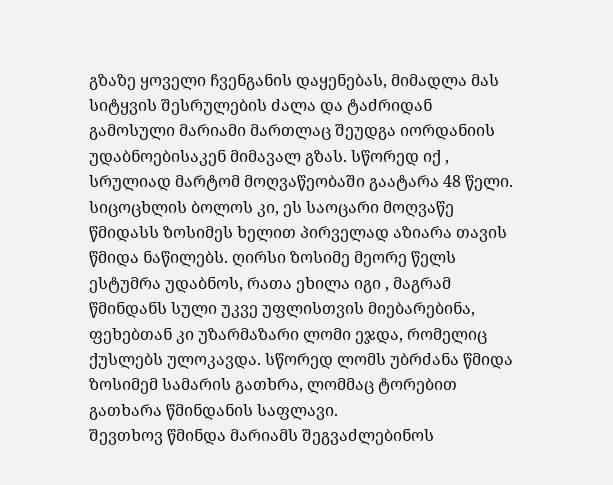გზაზე ყოველი ჩვენგანის დაყენებას, მიმადლა მას სიტყვის შესრულების ძალა და ტაძრიდან გამოსული მარიამი მართლაც შეუდგა იორდანიის უდაბნოებისაკენ მიმავალ გზას. სწორედ იქ , სრულიად მარტომ მოღვაწეობაში გაატარა 48 წელი. სიცოცხლის ბოლოს კი, ეს საოცარი მოღვაწე წმიდასს ზოსიმეს ხელით პირველად აზიარა თავის წმიდა ნაწილებს. ღირსი ზოსიმე მეორე წელს ესტუმრა უდაბნოს, რათა ეხილა იგი , მაგრამ წმინდანს სული უკვე უფლისთვის მიებარებინა, ფეხებთან კი უზარმაზარი ლომი ეჯდა, რომელიც ქუსლებს ულოკავდა. სწორედ ლომს უბრძანა წმიდა ზოსიმემ სამარის გათხრა, ლომმაც ტორებით გათხარა წმინდანის საფლავი.
შევთხოვ წმინდა მარიამს შეგვაძლებინოს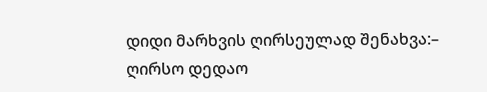დიდი მარხვის ღირსეულად შენახვა:– ღირსო დედაო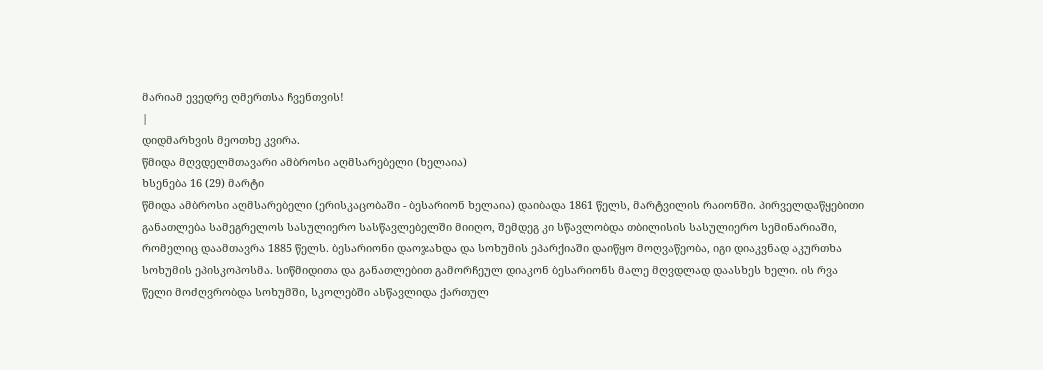მარიამ ევედრე ღმერთსა ჩვენთვის!
|
დიდმარხვის მეოთხე კვირა.
წმიდა მღვდელმთავარი ამბროსი აღმსარებელი (ხელაია)
ხსენება 16 (29) მარტი
წმიდა ამბროსი აღმსარებელი (ერისკაცობაში - ბესარიონ ხელაია) დაიბადა 1861 წელს, მარტვილის რაიონში. პირველდაწყებითი განათლება სამეგრელოს სასულიერო სასწავლებელში მიიღო, შემდეგ კი სწავლობდა თბილისის სასულიერო სემინარიაში, რომელიც დაამთავრა 1885 წელს. ბესარიონი დაოჯახდა და სოხუმის ეპარქიაში დაიწყო მოღვაწეობა, იგი დიაკვნად აკურთხა სოხუმის ეპისკოპოსმა. სიწმიდითა და განათლებით გამორჩეულ დიაკონ ბესარიონს მალე მღვდლად დაასხეს ხელი. ის რვა წელი მოძღვრობდა სოხუმში, სკოლებში ასწავლიდა ქართულ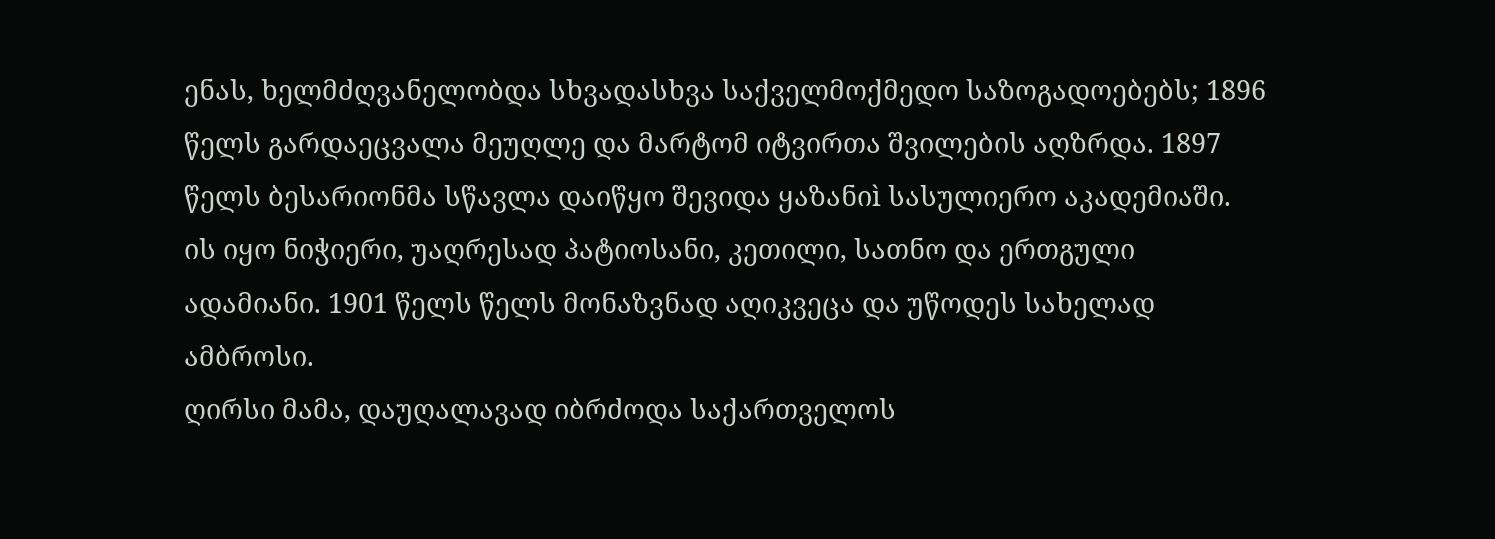ენას, ხელმძღვანელობდა სხვადასხვა საქველმოქმედო საზოგადოებებს; 1896 წელს გარდაეცვალა მეუღლე და მარტომ იტვირთა შვილების აღზრდა. 1897 წელს ბესარიონმა სწავლა დაიწყო შევიდა ყაზანიì სასულიერო აკადემიაში.
ის იყო ნიჭიერი, უაღრესად პატიოსანი, კეთილი, სათნო და ერთგული ადამიანი. 1901 წელს წელს მონაზვნად აღიკვეცა და უწოდეს სახელად ამბროსი.
ღირსი მამა, დაუღალავად იბრძოდა საქართველოს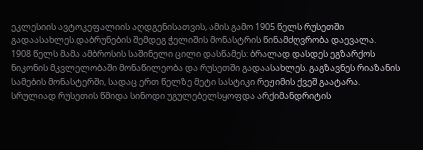ეკლესიის ავტოკეფალიის აღდგენისათვის, ამის გამო 1905 წელს რუსეთში გადაასახლეს.დაბრუნების შემდეგ ჭელიშის მონასტრის წინამძღვრობა დაევალა.
1908 წელს მამა ამბროსის საშინელი ცილი დასწამეს: ბრალად დასდეს ეგზარქოს ნიკონის მკვლელობაში მონაწილეობა და რუსეთში გადაასახლეს. გაგზავნეს რიაზანის სამების მონასტერში, სადაც ერთ წელზე მეტი სასტიკი რეჟიმის ქვეშ გაატარა. სრულიად რუსეთის წმიდა სინოდი უგულებელსყოფდა არქიმანდრიტის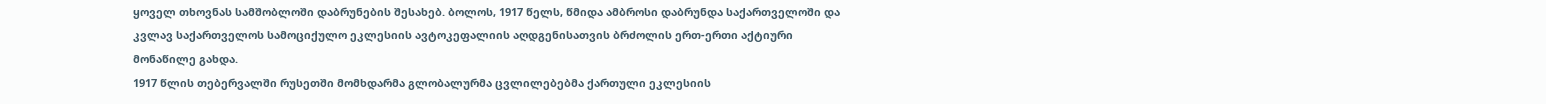ყოველ თხოვნას სამშობლოში დაბრუნების შესახებ. ბოლოს, 1917 წელს, წმიდა ამბროსი დაბრუნდა საქართველოში და კვლავ საქართველოს სამოციქულო ეკლესიის ავტოკეფალიის აღდგენისათვის ბრძოლის ერთ-ერთი აქტიური მონაწილე გახდა.
1917 წლის თებერვალში რუსეთში მომხდარმა გლობალურმა ცვლილებებმა ქართული ეკლესიის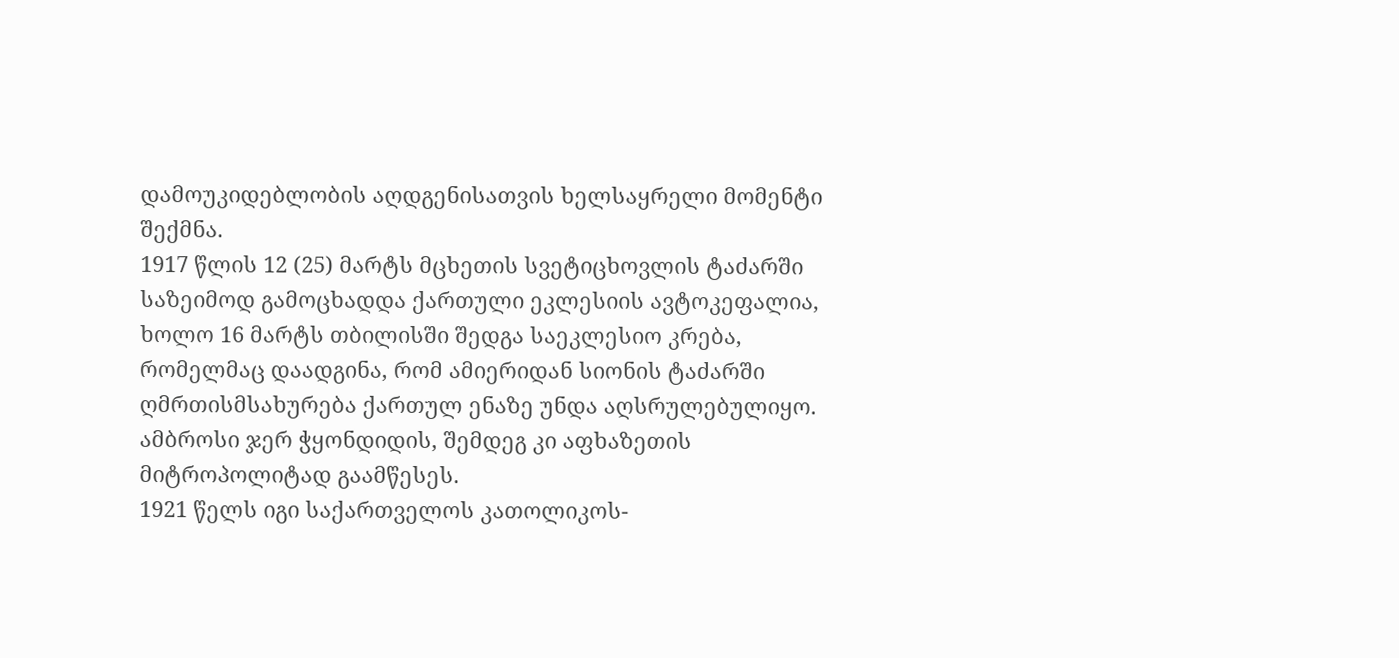დამოუკიდებლობის აღდგენისათვის ხელსაყრელი მომენტი შექმნა.
1917 წლის 12 (25) მარტს მცხეთის სვეტიცხოვლის ტაძარში საზეიმოდ გამოცხადდა ქართული ეკლესიის ავტოკეფალია, ხოლო 16 მარტს თბილისში შედგა საეკლესიო კრება, რომელმაც დაადგინა, რომ ამიერიდან სიონის ტაძარში ღმრთისმსახურება ქართულ ენაზე უნდა აღსრულებულიყო. ამბროსი ჯერ ჭყონდიდის, შემდეგ კი აფხაზეთის მიტროპოლიტად გაამწესეს.
1921 წელს იგი საქართველოს კათოლიკოს-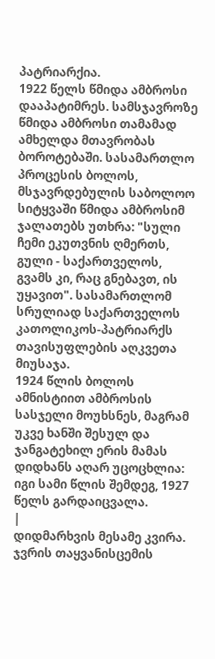პატრიარქია.
1922 წელს წმიდა ამბროსი დააპატიმრეს. სამსჯავროზე წმიდა ამბროსი თამამად ამხელდა მთავრობას ბოროტებაში. სასამართლო პროცესის ბოლოს, მსჯავრდებულის საბოლოო სიტყვაში წმიდა ამბროსიმ ჯალათებს უთხრა: "სული ჩემი ეკუთვნის ღმერთს, გული - საქართველოს, გვამს კი, რაც გნებავთ, ის უყავით". სასამართლომ სრულიად საქართველოს კათოლიკოს-პატრიარქს თავისუფლების აღკვეთა მიუსაჯა.
1924 წლის ბოლოს ამნისტიით ამბროსის სასჯელი მოუხსნეს, მაგრამ უკვე ხანში შესულ და ჯანგატეხილ ერის მამას დიდხანს აღარ უცოცხლია: იგი სამი წლის შემდეგ, 1927 წელს გარდაიცვალა.
|
დიდმარხვის მესამე კვირა.
ჯვრის თაყვანისცემის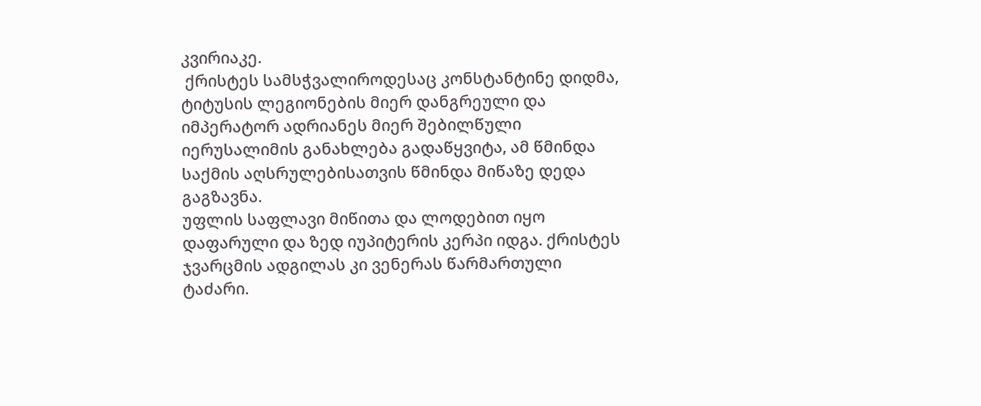კვირიაკე.
 ქრისტეს სამსჭვალიროდესაც კონსტანტინე დიდმა, ტიტუსის ლეგიონების მიერ დანგრეული და იმპერატორ ადრიანეს მიერ შებილწული იერუსალიმის განახლება გადაწყვიტა, ამ წმინდა საქმის აღსრულებისათვის წმინდა მიწაზე დედა გაგზავნა.
უფლის საფლავი მიწითა და ლოდებით იყო დაფარული და ზედ იუპიტერის კერპი იდგა. ქრისტეს ჯვარცმის ადგილას კი ვენერას წარმართული ტაძარი.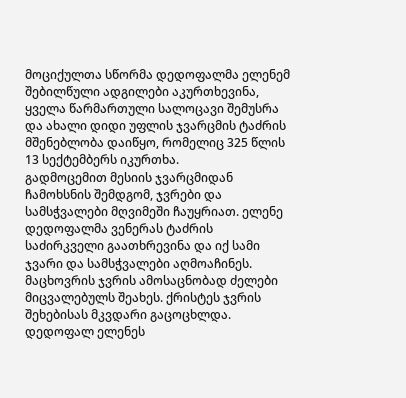მოციქულთა სწორმა დედოფალმა ელენემ შებილწული ადგილები აკურთხევინა,
ყველა წარმართული სალოცავი შემუსრა და ახალი დიდი უფლის ჯვარცმის ტაძრის მშენებლობა დაიწყო, რომელიც 325 წლის 13 სექტემბერს იკურთხა.
გადმოცემით მესიის ჯვარცმიდან ჩამოხსნის შემდგომ, ჯვრები და სამსჭვალები მღვიმეში ჩაუყრიათ. ელენე დედოფალმა ვენერას ტაძრის საძირკველი გაათხრევინა და იქ სამი ჯვარი და სამსჭვალები აღმოაჩინეს. მაცხოვრის ჯვრის ამოსაცნობად ძელები მიცვალებულს შეახეს. ქრისტეს ჯვრის შეხებისას მკვდარი გაცოცხლდა.
დედოფალ ელენეს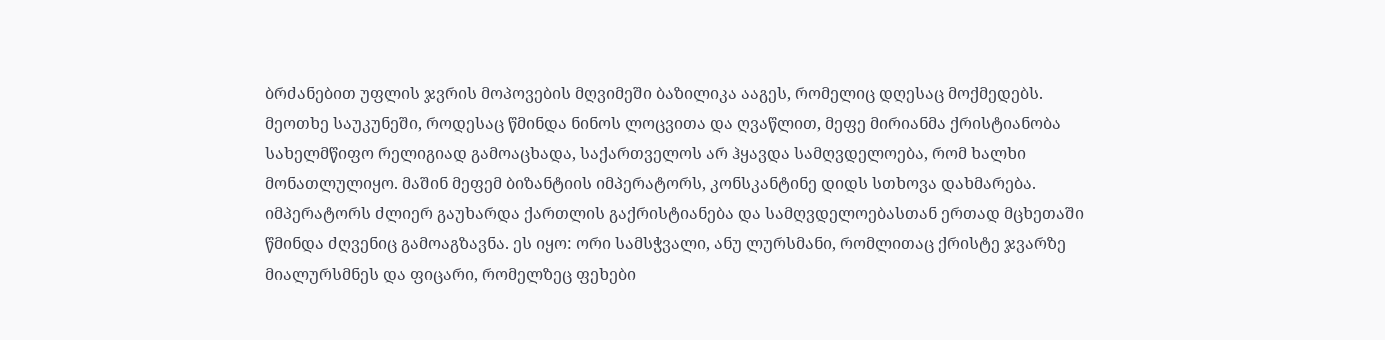ბრძანებით უფლის ჯვრის მოპოვების მღვიმეში ბაზილიკა ააგეს, რომელიც დღესაც მოქმედებს.
მეოთხე საუკუნეში, როდესაც წმინდა ნინოს ლოცვითა და ღვაწლით, მეფე მირიანმა ქრისტიანობა სახელმწიფო რელიგიად გამოაცხადა, საქართველოს არ ჰყავდა სამღვდელოება, რომ ხალხი მონათლულიყო. მაშინ მეფემ ბიზანტიის იმპერატორს, კონსკანტინე დიდს სთხოვა დახმარება. იმპერატორს ძლიერ გაუხარდა ქართლის გაქრისტიანება და სამღვდელოებასთან ერთად მცხეთაში წმინდა ძღვენიც გამოაგზავნა. ეს იყო: ორი სამსჭვალი, ანუ ლურსმანი, რომლითაც ქრისტე ჯვარზე მიალურსმნეს და ფიცარი, რომელზეც ფეხები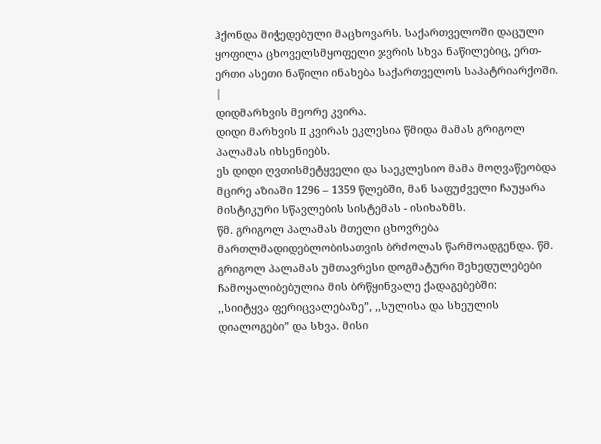ჰქონდა მიჭედებული მაცხოვარს. საქართველოში დაცული ყოფილა ცხოველსმყოფელი ჯვრის სხვა ნაწილებიც, ერთ-ერთი ასეთი ნაწილი ინახება საქართველოს საპატრიარქოში.
|
დიდმარხვის მეორე კვირა.
დიდი მარხვის II კვირას ეკლესია წმიდა მამას გრიგოლ პალამას იხსენიებს.
ეს დიდი ღვთისმეტყველი და საეკლესიო მამა მოღვაწეობდა მცირე აზიაში 1296 – 1359 წლებში, მან საფუძველი ჩაუყარა მისტიკური სწავლების სისტემას - ისიხაზმს.
წმ. გრიგოლ პალამას მთელი ცხოვრება მართლმადიდებლობისათვის ბრძოლას წარმოადგენდა. წმ. გრიგოლ პალამას უმთავრესი დოგმატური შეხედულებები ჩამოყალიბებულია მის ბრწყინვალე ქადაგებებში:
,,სიიტყვა ფერიცვალებაზე”, ,,სულისა და სხეულის დიალოგები” და სხვა. მისი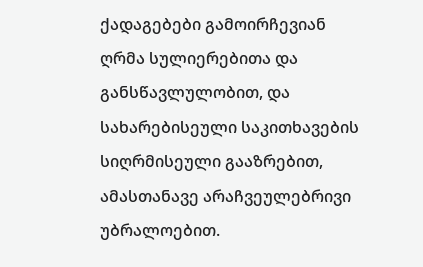ქადაგებები გამოირჩევიან ღრმა სულიერებითა და განსწავლულობით, და სახარებისეული საკითხავების სიღრმისეული გააზრებით, ამასთანავე არაჩვეულებრივი უბრალოებით.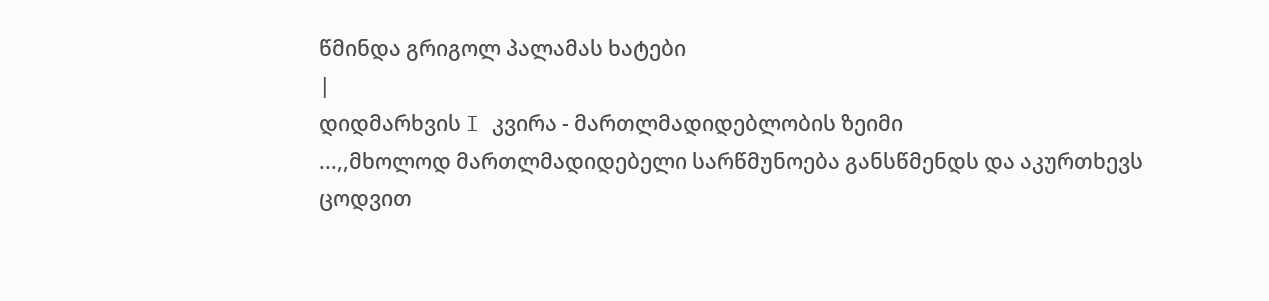წმინდა გრიგოლ პალამას ხატები
|
დიდმარხვის I კვირა - მართლმადიდებლობის ზეიმი
...,,მხოლოდ მართლმადიდებელი სარწმუნოება განსწმენდს და აკურთხევს ცოდვით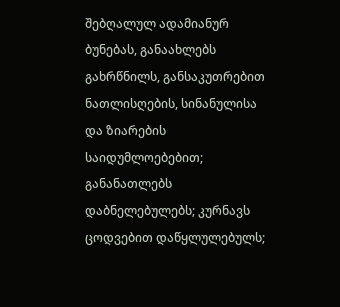შებღალულ ადამიანურ ბუნებას, განაახლებს გახრწნილს, განსაკუთრებით ნათლისღების, სინანულისა და ზიარების საიდუმლოებებით; განანათლებს დაბნელებულებს; კურნავს ცოდვებით დაწყლულებულს;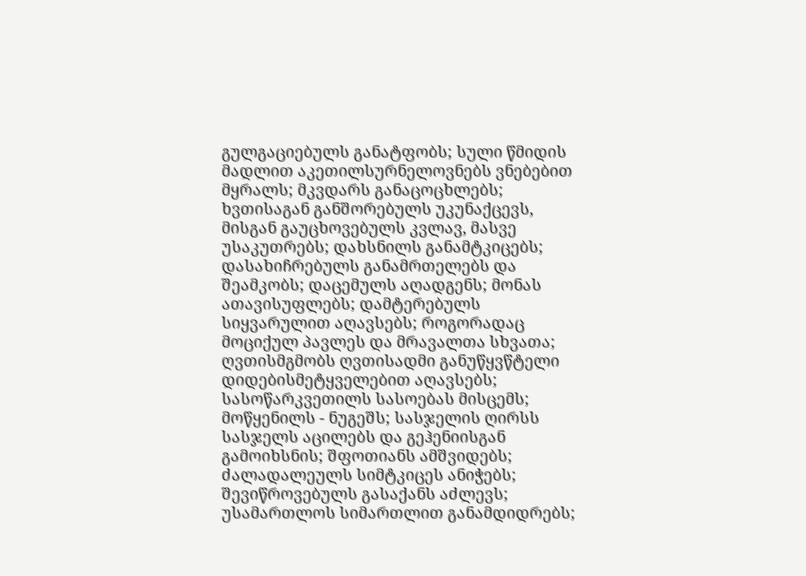გულგაციებულს განატფობს; სული წმიდის მადლით აკეთილსურნელოვნებს ვნებებით მყრალს; მკვდარს განაცოცხლებს; ხვთისაგან განშორებულს უკუნაქცევს, მისგან გაუცხოვებულს კვლავ, მასვე უსაკუთრებს; დახსნილს განამტკიცებს; დასახიჩრებულს განამრთელებს და შეამკობს; დაცემულს აღადგენს; მონას ათავისუფლებს; დამტერებულს სიყვარულით აღავსებს; როგორადაც მოციქულ პავლეს და მრავალთა სხვათა; ღვთისმგმობს ღვთისადმი განუწყვწტელი დიდებისმეტყველებით აღავსებს; სასოწარკვეთილს სასოებას მისცემს; მოწყენილს - ნუგეშს; სასჯელის ღირსს სასჯელს აცილებს და გეჰენიისგან გამოიხსნის; შფოთიანს ამშვიდებს; ძალადალეულს სიმტკიცეს ანიჭებს; შევიწროვებულს გასაქანს აძლევს; უსამართლოს სიმართლით განამდიდრებს;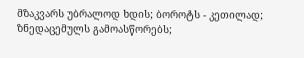მზაკვარს უბრალოდ ხდის; ბოროტს - კეთილად; ზნედაცემულს გამოასწორებს;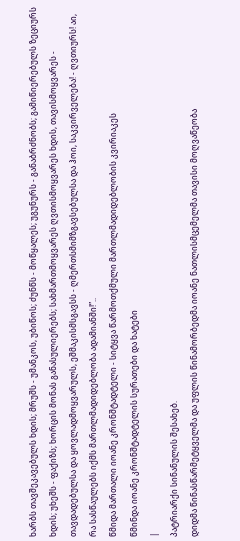ხარბს თავშეკავებულს ხდის; მრუშს - უმანკოს, უბიწოს; ძუნწს - მოწყალეს; უგუნურს - განაბრძნობს; გამიწიერებულს ზეციურს ხდის; უხეშს - ფაქიზს; ხორცის მონას განასულიერებს; სახმართმოყვარეს ღვთისმოყვარეს ხდის, თავისმოყვარეს - თავდადებულსა და ყოვლადმოყვარულს, ეშმაკისმსგავსს - ღმერთსმიმზგავსებულსა და ჰოი, საკვირველება! - ღვთიურს! აი, რა სასწაულებს იქმს მართლმადიდებლობა ადამიანში!”..
წმიდა მართალი იოანე კრონშტადტელი - სიტყვა წარმოთქმული მართლმადიდებლობის კვირიაკეს
წმინდა იოანე კრონშტადტელის სურათები და ხატები
|
პატრიარქი სინანულის შესახებ.
დიდმა წინასწარმეტყველმა და უფლის წინამორბედმა იოანე ნათლისმცემელმა თავისი მოღვაწეობა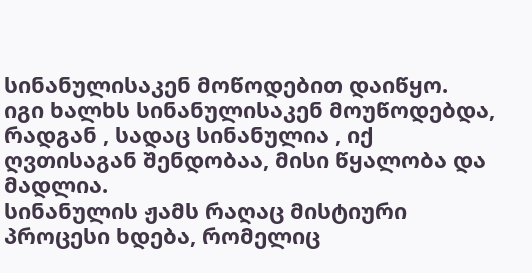სინანულისაკენ მოწოდებით დაიწყო.
იგი ხალხს სინანულისაკენ მოუწოდებდა, რადგან , სადაც სინანულია , იქ ღვთისაგან შენდობაა, მისი წყალობა და მადლია.
სინანულის ჟამს რაღაც მისტიური პროცესი ხდება, რომელიც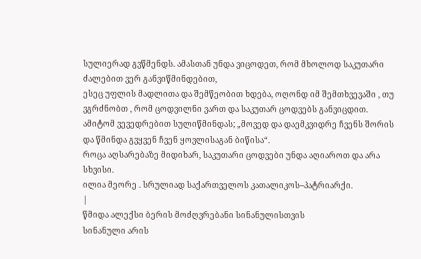სულიერად გვწმენდს. ამასთან უნდა ვიცოდეთ, რომ მხოლოდ საკუთარი ძალებით ვერ განვიწმინდებით,
ესეც უფლის მადლითა და შემწეობით ხდება, ოღონდ იმ შემთხვევაში , თუ ვგრძნობთ , რომ ცოდვილნი ვართ და საკუთარ ცოდვებს განვიცდით.
ამიტომ ვევედრებით სულიწმინდას; „მოვედ და დაემკვიდრე ჩვენს შორის და წმინდა გვყვენ ჩვენ ყოვლისაგან ბიწისა“.
როცა აღსარებაზე მიდიხარ, საკუთარი ცოდვები უნდა აღიაროთ და არა სხვისი.
ილია მეორე . სრულიად საქართველოს კათალიკოს–პატრიარქი.
|
წმიდა ალექსი ბერის მოძღვრებანი სინანულისთვის
სინანული არის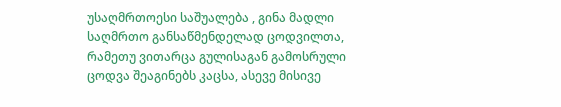უსაღმრთოესი საშუალება , გინა მადლი საღმრთო განსაწმენდელად ცოდვილთა, რამეთუ ვითარცა გულისაგან გამოსრული ცოდვა შეაგინებს კაცსა, ასევე მისივე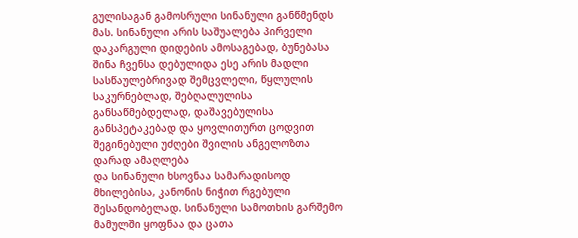გულისაგან გამოსრული სინანული განწმენდს მას. სინანული არის საშუალება პირველი დაკარგული დიდების ამოსაგებად, ბუნებასა შინა ჩვენსა დებულიდა ესე არის მადლი სასწაულებრივად შემცვლელი, წყლულის საკურნებლად, შებღალულისა განსაწმებდელად, დაშავებულისა განსპეტაკებად და ყოვლითურთ ცოდვით შეგინებული უძღები შვილის ანგელოზთა დარად ამაღლება
და სინანული ხსოვნაა სამარადისოდ მხილებისა, კანონის ნიჭით რგებული შესანდობელად. სინანული სამოთხის გარშემო მამულში ყოფნაა და ცათა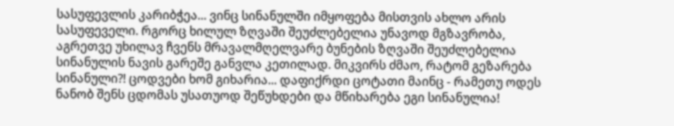სასუფევლის კარიბჭეა... ვინც სინანულში იმყოფება მისთვის ახლო არის სასუფეველი. რგორც ხილულ ზღვაში შეუძლებელია უნავოდ მგზავრობა, აგრეთვე უხილავ ჩვენს მრავალმღელვარე ბუნების ზღვაში შეუძლებელია სინანულის ნავის გარეშე განვლა კეთილად. მიკვირს ძმაო, რატომ გეზარება სინანული?! ცოდვები ხომ გიხარია... დაფიქრდი ცოტათი მაინც - რამეთუ ოდეს ნანობ შენს ცდომას უსათუოდ შეწუხდები და მწიხარება ეგი სინანულია!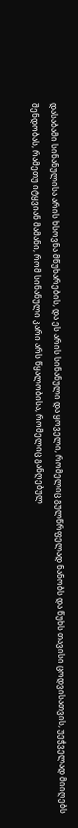დასაბამი სინანულისა არის ხსოვნა მწუხარების, და ეს არის სინანული და ყოველი, რომელიც გულწრფელად ნანობს და წუხს თავისი ცოდვისათვის, უეჭველად მიიღებს შენდობას, რამეთუ იტყვიან მამანი, რომ სინანული კარი არს წყალობისა, რომელიც განღებულ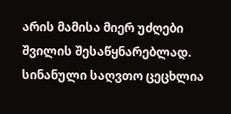არის მამისა მიერ უძღები შვილის შესაწყნარებლად. სინანული საღვთო ცეცხლია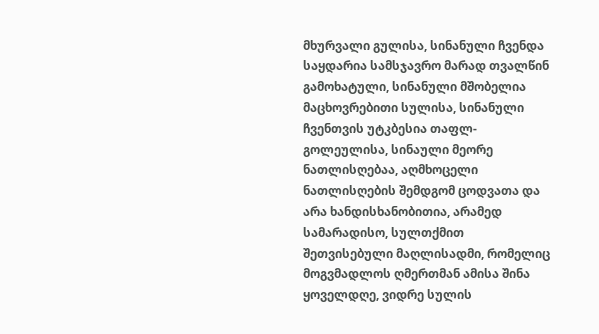მხურვალი გულისა, სინანული ჩვენდა საყდარია სამსჯავრო მარად თვალწინ გამოხატული, სინანული მშობელია მაცხოვრებითი სულისა, სინანული ჩვენთვის უტკბესია თაფლ-გოლეულისა, სინაული მეორე ნათლისღებაა, აღმხოცელი ნათლისღების შემდგომ ცოდვათა და არა ხანდისხანობითია, არამედ სამარადისო, სულთქმით შეთვისებული მაღლისადმი, რომელიც მოგვმადლოს ღმერთმან ამისა შინა ყოველდღე, ვიდრე სულის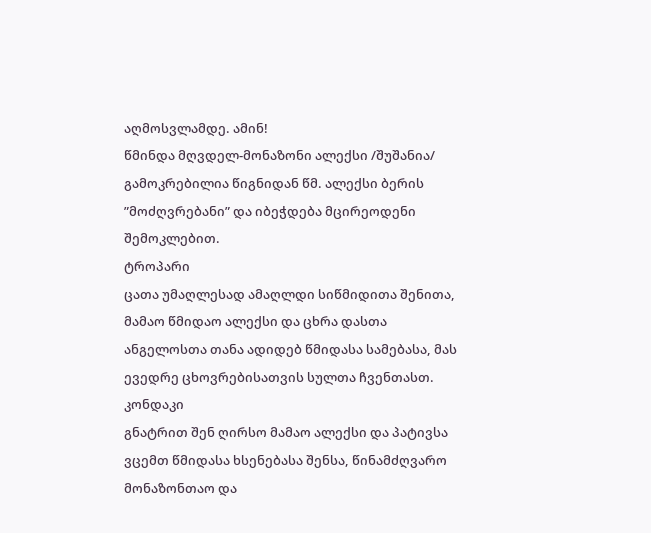აღმოსვლამდე. ამინ!
წმინდა მღვდელ-მონაზონი ალექსი /შუშანია/
გამოკრებილია წიგნიდან წმ. ალექსი ბერის ”მოძღვრებანი” და იბეჭდება მცირეოდენი შემოკლებით.
ტროპარი
ცათა უმაღლესად ამაღლდი სიწმიდითა შენითა, მამაო წმიდაო ალექსი და ცხრა დასთა ანგელოსთა თანა ადიდებ წმიდასა სამებასა, მას ევედრე ცხოვრებისათვის სულთა ჩვენთასთ.
კონდაკი
გნატრით შენ ღირსო მამაო ალექსი და პატივსა ვცემთ წმიდასა ხსენებასა შენსა, წინამძღვარო მონაზონთაო და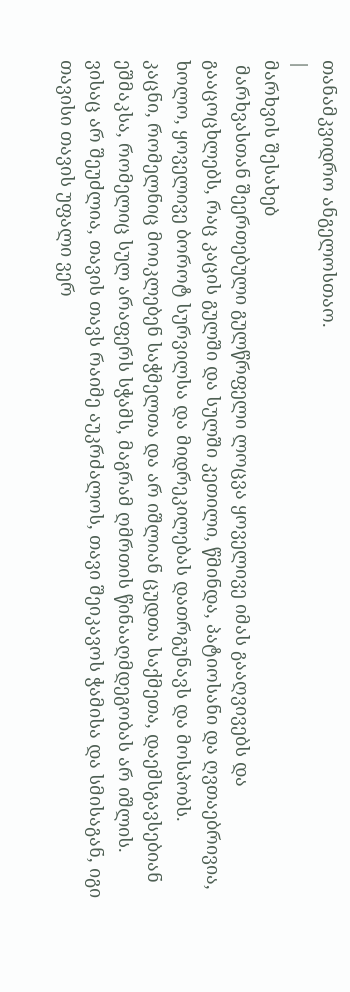თანამკვიდრო ანგელოსთაო.
|
მარხვის შესახებ
 მარხვასთან შეერთებული გულწრფელი ლოცვა ყოველივე იმას გააღვივებს და გააცოცხლებს, რაც კაცის გულში და სულში კეთილი, წმინდა, პატიოსანი და ღვთაებრივია, ხოლო, ყოველივე ბოროტ სურვილსა და მიდრეკილებას დათრგუნავს და მოსპობს.
კაცნი, რომელნიც მოიკლებენ საჭმელთა და არ იშლიან ცუდთა საქმეთა, დაემსგავსებიან ეშმაკსა, რომელიც სულ არაფერს სჭამს, მაგრამ ღმრთის წინააღმდეგობას არ იშლის.
ვისაც არ შეუძლია, თავის თავს რაიმე აუკრძალოს, თავი შეიკავოს ჭამისა და სმისაგან, იგი თავისი თავის უფალი ვერ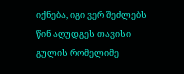იქნება, იგი ვერ შეძლებს წინ აღუდგეს თავისი გულის რომელიმე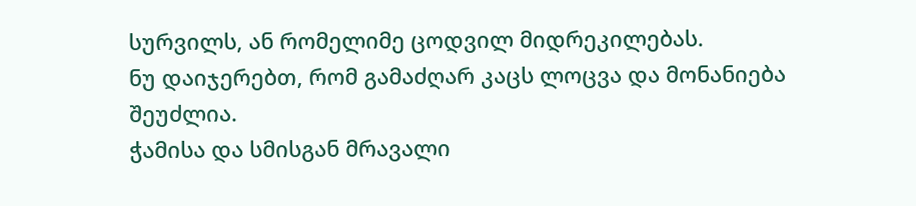სურვილს, ან რომელიმე ცოდვილ მიდრეკილებას.
ნუ დაიჯერებთ, რომ გამაძღარ კაცს ლოცვა და მონანიება შეუძლია.
ჭამისა და სმისგან მრავალი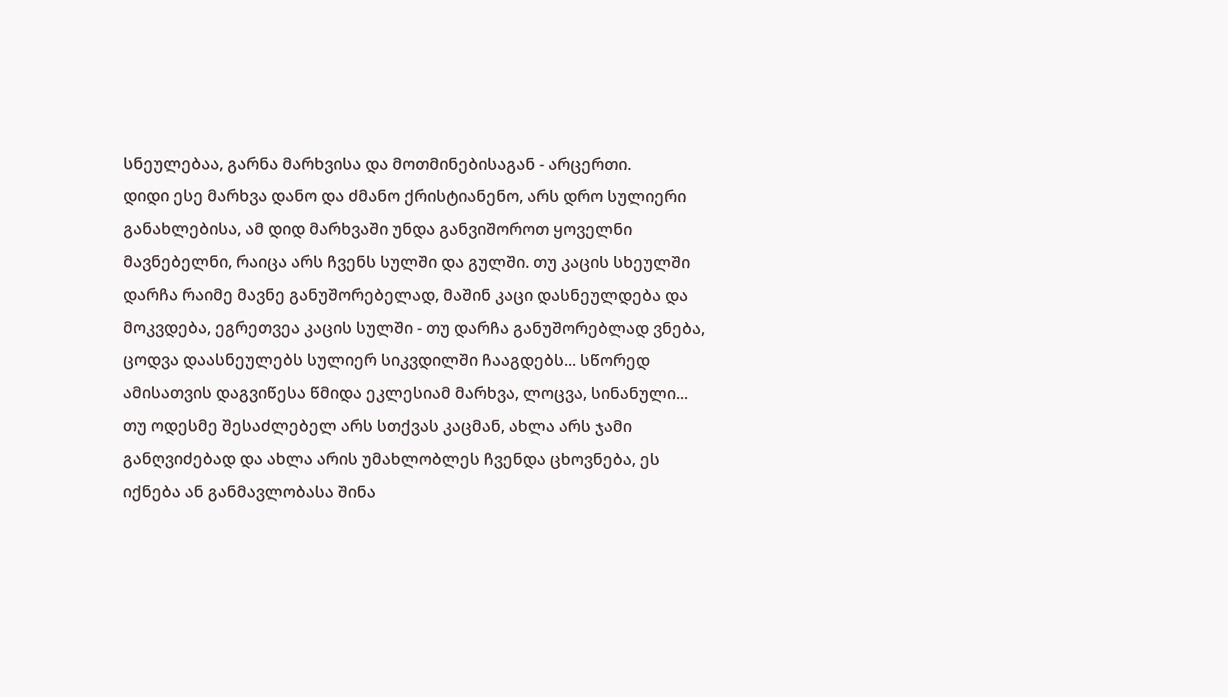სნეულებაა, გარნა მარხვისა და მოთმინებისაგან - არცერთი.
დიდი ესე მარხვა დანო და ძმანო ქრისტიანენო, არს დრო სულიერი განახლებისა, ამ დიდ მარხვაში უნდა განვიშოროთ ყოველნი მავნებელნი, რაიცა არს ჩვენს სულში და გულში. თუ კაცის სხეულში დარჩა რაიმე მავნე განუშორებელად, მაშინ კაცი დასნეულდება და მოკვდება, ეგრეთვეა კაცის სულში - თუ დარჩა განუშორებლად ვნება, ცოდვა დაასნეულებს სულიერ სიკვდილში ჩააგდებს... სწორედ ამისათვის დაგვიწესა წმიდა ეკლესიამ მარხვა, ლოცვა, სინანული...
თუ ოდესმე შესაძლებელ არს სთქვას კაცმან, ახლა არს ჯამი განღვიძებად და ახლა არის უმახლობლეს ჩვენდა ცხოვნება, ეს იქნება ან განმავლობასა შინა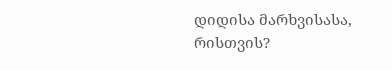დიდისა მარხვისასა, რისთვის?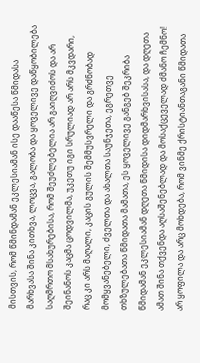მისთვის, რომ წმინდამან ეკლესიამან ისე დააწესა წმიდასა მარხვასა შინა კითხვა, ლოცვა, გალობა და ყოველივე დაწყობილება საღმრთო მსახურებისა, რომ შეუძლებელია არ გაიღვიძოს და არ შეინანოს კაცმა ცოდვილმა, უკეთუ იგი სრულიად არ არს მკვდარი, რაც კი არს მაღალი, კაცის გულის შემმუსვრელი და გრძნობად მომყვანებელი, ძველთა და ახალთა საუნჯეთა, ეგრეთვე თხზულებათა წმიდათა მამათა, ეს ყოველივე განგებ შეკრიბა წმიდამან ეკლესიამან დღეთა წმიდისა დიდმარხვისასა, და დღეთა ამათ შინა თქვენდა აღსაშენებლად და მოსაქცეველად ძმანო ჩემნო!
არ ყოფილა და არც მოხდება, რომ ვინმე ქრისტიანთაგანი წმიდათა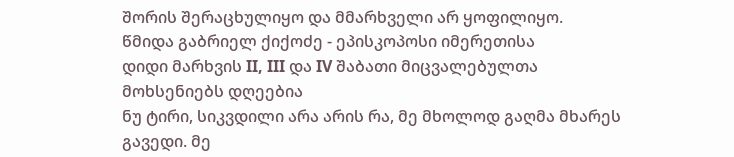შორის შერაცხულიყო და მმარხველი არ ყოფილიყო.
წმიდა გაბრიელ ქიქოძე - ეპისკოპოსი იმერეთისა
დიდი მარხვის II, III და IV შაბათი მიცვალებულთა მოხსენიებს დღეებია
ნუ ტირი, სიკვდილი არა არის რა, მე მხოლოდ გაღმა მხარეს გავედი. მე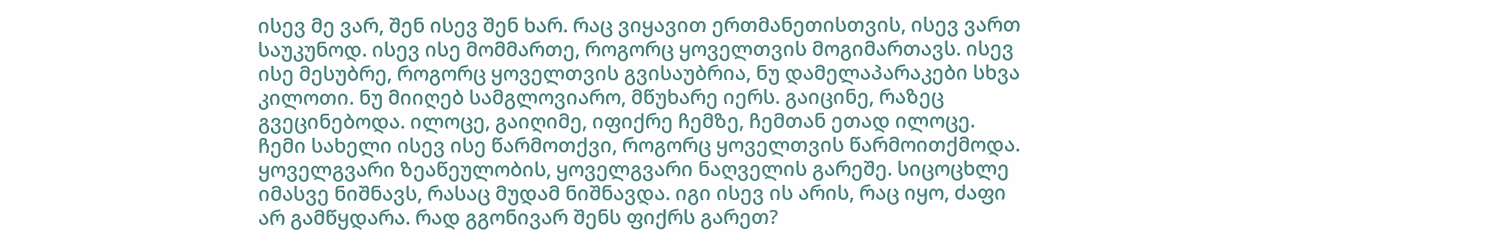ისევ მე ვარ, შენ ისევ შენ ხარ. რაც ვიყავით ერთმანეთისთვის, ისევ ვართ საუკუნოდ. ისევ ისე მომმართე, როგორც ყოველთვის მოგიმართავს. ისევ ისე მესუბრე, როგორც ყოველთვის გვისაუბრია, ნუ დამელაპარაკები სხვა კილოთი. ნუ მიიღებ სამგლოვიარო, მწუხარე იერს. გაიცინე, რაზეც გვეცინებოდა. ილოცე, გაიღიმე, იფიქრე ჩემზე, ჩემთან ეთად ილოცე. ჩემი სახელი ისევ ისე წარმოთქვი, როგორც ყოველთვის წარმოითქმოდა. ყოველგვარი ზეაწეულობის, ყოველგვარი ნაღველის გარეშე. სიცოცხლე იმასვე ნიშნავს, რასაც მუდამ ნიშნავდა. იგი ისევ ის არის, რაც იყო, ძაფი არ გამწყდარა. რად გგონივარ შენს ფიქრს გარეთ?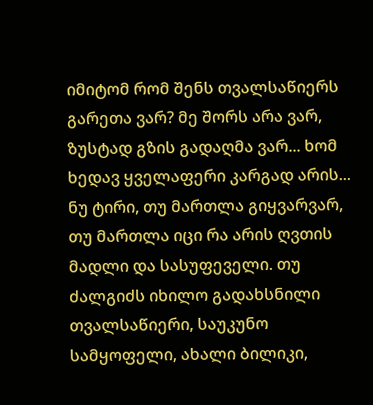იმიტომ რომ შენს თვალსაწიერს გარეთა ვარ? მე შორს არა ვარ, ზუსტად გზის გადაღმა ვარ... ხომ ხედავ ყველაფერი კარგად არის... ნუ ტირი, თუ მართლა გიყვარვარ, თუ მართლა იცი რა არის ღვთის მადლი და სასუფეველი. თუ ძალგიძს იხილო გადახსნილი თვალსაწიერი, საუკუნო სამყოფელი, ახალი ბილიკი,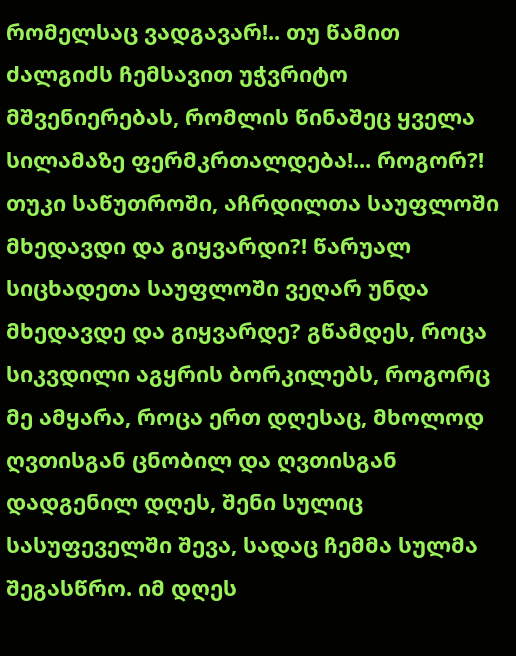რომელსაც ვადგავარ!.. თუ წამით ძალგიძს ჩემსავით უჭვრიტო მშვენიერებას, რომლის წინაშეც ყველა სილამაზე ფერმკრთალდება!... როგორ?! თუკი საწუთროში, აჩრდილთა საუფლოში მხედავდი და გიყვარდი?! წარუალ სიცხადეთა საუფლოში ვეღარ უნდა მხედავდე და გიყვარდე? გწამდეს, როცა სიკვდილი აგყრის ბორკილებს, როგორც მე ამყარა, როცა ერთ დღესაც, მხოლოდ ღვთისგან ცნობილ და ღვთისგან დადგენილ დღეს, შენი სულიც სასუფეველში შევა, სადაც ჩემმა სულმა შეგასწრო. იმ დღეს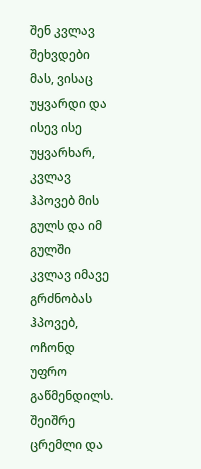შენ კვლავ შეხვდები მას, ვისაც უყვარდი და ისევ ისე უყვარხარ, კვლავ ჰპოვებ მის გულს და იმ გულში კვლავ იმავე გრძნობას ჰპოვებ, ოჩონდ უფრო გაწმენდილს. შეიშრე ცრემლი და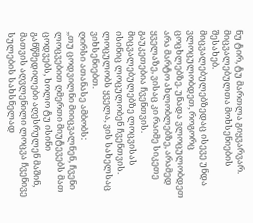ნუ ტირ, ტუ მართლა გიყვარვარ.
მიცვალებულთა მოხსენიების შესახებ.
მიცვალებულებზედაც ისევე უნდა ვლოცულობდეთ, როგორც ცოცხლებზე. უნადა ვლოცულობდეთ არა მარტო ახლობლებზე, არამედ ყველაზე, ვისაც კი რაიმე სიკეთე გაუკეთებია ჩვენთვის. მიცვალებულებზე ლოცვისას ისინიც ლოცულობენ ჩვენთვის. ლოცულობს ყველა, ვის სახელსაც ვიხსენიებთ.
ღირსი ათანასე ამბობს:
,,თუ ცოდვილნი მიიცვალნენ, ჩვენი ლოცვებით ღმერთი მიუტევებს მათ ცოდვებს, ხოლო ტუ ისინი განწმედილები აღესრულენ მაშინ, მათვის აღვლენილი ლოცვა ჩვენივე სულების სახსნელად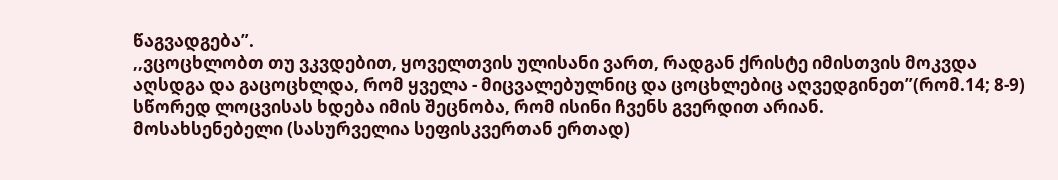წაგვადგება”.
,,ვცოცხლობთ თუ ვკვდებით, ყოველთვის ულისანი ვართ, რადგან ქრისტე იმისთვის მოკვდა აღსდგა და გაცოცხლდა, რომ ყველა - მიცვალებულნიც და ცოცხლებიც აღვედგინეთ”(რომ.14; 8-9)
სწორედ ლოცვისას ხდება იმის შეცნობა, რომ ისინი ჩვენს გვერდით არიან.
მოსახსენებელი (სასურველია სეფისკვერთან ერთად)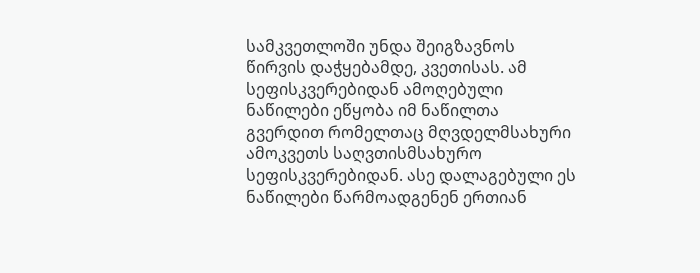სამკვეთლოში უნდა შეიგზავნოს წირვის დაჭყებამდე, კვეთისას. ამ სეფისკვერებიდან ამოღებული ნაწილები ეწყობა იმ ნაწილთა გვერდით რომელთაც მღვდელმსახური ამოკვეთს საღვთისმსახურო სეფისკვერებიდან. ასე დალაგებული ეს ნაწილები წარმოადგენენ ერთიან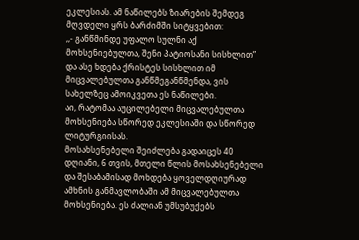ეკლესიას. ამ ნაწილებს ზიარების შემდეგ მღვდელი ყრს ბარძიმში სიტყვებით:
,,- განწმინდე უფალო სულნი აქ მოხსენიებულთა, შენი პატიოსანი სისხლით”
და ასე ხდება ქრისტეს სისხლით იმ მიცვალებულთა განწმეგანწმენდა, ვის სახელზეც ამოიკვეთა ეს ნაწილები.
აი, რატომაა აუცილებელი მიცვალებულთა მოხსენიება სწორედ ეკლესიაში და სწორედ ლიტურგიისას.
მოსახსენებელი შეიძლება გადაიცეს 40 დღიანი, 6 თვის, მთელი წლის მოსახსენებელი და შესაბამისად მოხდება ყოველდღიურად ამხნის განმავლობაში ამ მიცვალებულთა მოხსენიება. ეს ძალიან უმსუბუქებს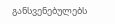განსვენებულებს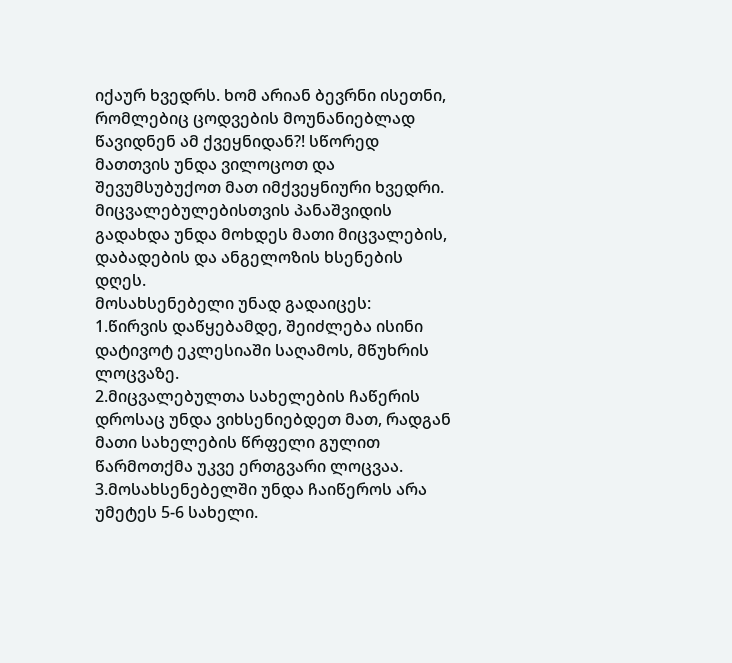იქაურ ხვედრს. ხომ არიან ბევრნი ისეთნი, რომლებიც ცოდვების მოუნანიებლად წავიდნენ ამ ქვეყნიდან?! სწორედ მათთვის უნდა ვილოცოთ და შევუმსუბუქოთ მათ იმქვეყნიური ხვედრი.
მიცვალებულებისთვის პანაშვიდის გადახდა უნდა მოხდეს მათი მიცვალების, დაბადების და ანგელოზის ხსენების დღეს.
მოსახსენებელი უნად გადაიცეს:
1.წირვის დაწყებამდე, შეიძლება ისინი დატივოტ ეკლესიაში საღამოს, მწუხრის ლოცვაზე.
2.მიცვალებულთა სახელების ჩაწერის დროსაც უნდა ვიხსენიებდეთ მათ, რადგან მათი სახელების წრფელი გულით წარმოთქმა უკვე ერთგვარი ლოცვაა.
3.მოსახსენებელში უნდა ჩაიწეროს არა უმეტეს 5-6 სახელი.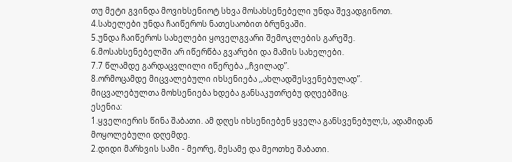თუ მეტი გვინდა მოვიხსენიოტ სხვა მოსახსენებელი უნდა შევადგინოთ.
4.სახელები უნდა ჩაიწეროს ნათესაობით ბრუნვაში.
5.უნდა ჩაიწეროს სახელები ყოველგვარი შემოკლების გარეშე.
6.მოსახსენებელში არ იწერწბა გვარები და მამის სახელები.
7.7 წლამდე გარდაცვლილი იწერება ,,ჩვილად”.
8.ორმოცამდე მიცვალებული იხსენიება ,,ახლადშესვენებულად”.
მიცვალებულთა მოხსენიება ხდება განსაკუთრებუ დღეებშიც.
ესენია:
1.ყველიერის წინა შაბათი. ამ დღეს იხსენიებენ ყველა განსვენებულ;ს, ადამიდან მოყოლებული დღემდე.
2.დიდი მარხვის სამი - მეორე, მესამე და მეოთხე შაბათი.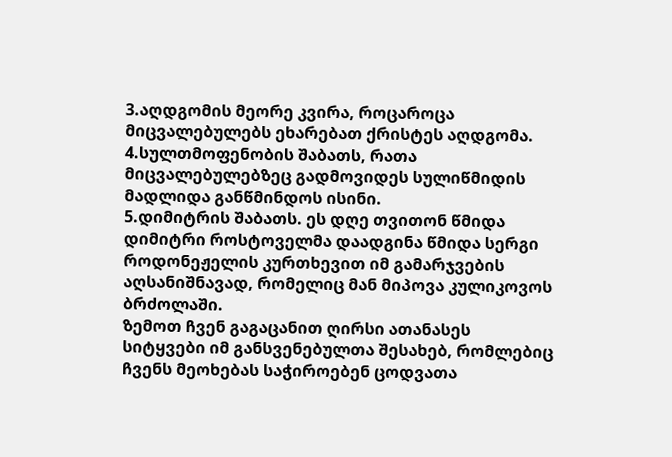3.აღდგომის მეორე კვირა, როცაროცა მიცვალებულებს ეხარებათ ქრისტეს აღდგომა.
4.სულთმოფენობის შაბათს, რათა მიცვალებულებზეც გადმოვიდეს სულიწმიდის მადლიდა განწმინდოს ისინი.
5.დიმიტრის შაბათს. ეს დღე თვითონ წმიდა დიმიტრი როსტოველმა დაადგინა წმიდა სერგი როდონეჟელის კურთხევით იმ გამარჯვების აღსანიშნავად, რომელიც მან მიპოვა კულიკოვოს ბრძოლაში.
ზემოთ ჩვენ გაგაცანით ღირსი ათანასეს სიტყვები იმ განსვენებულთა შესახებ, რომლებიც ჩვენს მეოხებას საჭიროებენ ცოდვათა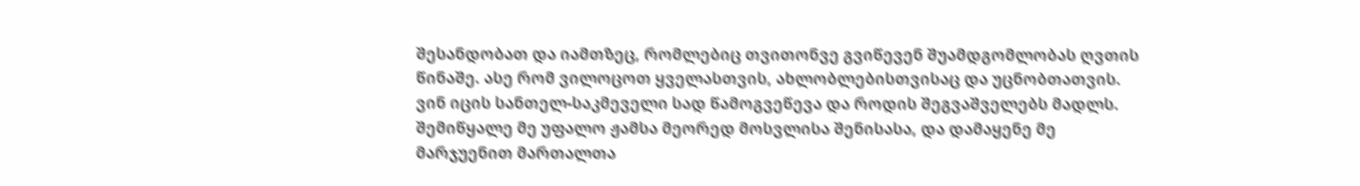შესანდობათ და იამთზეც, რომლებიც თვითონვე გვიწევენ შუამდგომლობას ღვთის წინაშე. ასე რომ ვილოცოთ ყველასთვის, ახლობლებისთვისაც და უცნობთათვის. ვინ იცის სანთელ-საკმეველი სად წამოგვეწევა და როდის შეგვაშველებს მადლს.
შემიწყალე მე უფალო ჟამსა მეორედ მოსვლისა შენისასა, და დამაყენე მე მარჯუენით მართალთა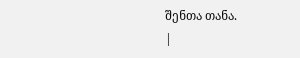შენთა თანა.
|